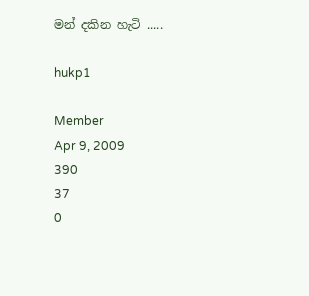මන් දකින හැටි .....

hukp1

Member
Apr 9, 2009
390
37
0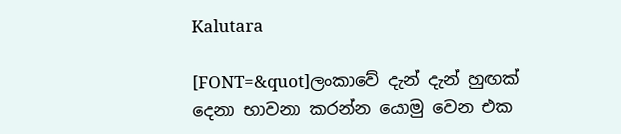Kalutara

[FONT=&quot]ලංකාවේ දැන් දැන් හුඟක් දෙනා භාවනා කරන්න යොමු වෙන එක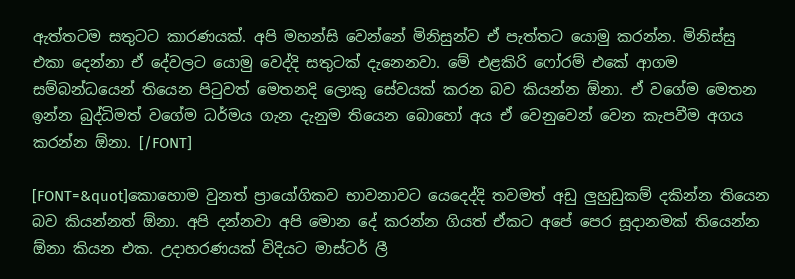ඇත්තටම සතුටට කාරණයක්. අපි මහන්සි වෙන්නේ මිනිසුන්ව ඒ පැත්තට යොමු කරන්න. මිනිස්සු එකා දෙන්නා ඒ දේවලට යොමු වෙද්දි සතුටක් දැනෙනවා. මේ එළකිරි ෆෝරම් එකේ ආගම සම්බන්ධයෙන් තියෙන පිටුවත් මෙතනදි ලොකු සේවයක් කරන බව කියන්න ඕනා. ඒ ව‍ගේම මෙතන ඉන්න බුද්ධිමත් වගේම ධර්මය ගැන දැනුම තියෙන බොහෝ අය ඒ වෙනුවෙන් වෙන කැපවීම අගය කරන්න ඕනා. [/FONT]

[FONT=&quot]කොහොම වුනත් ප්‍රායෝගිකව භාවනාවට යෙදෙද්දි තවමත් අඩු ලුහුඩුකම් දකින්න තියෙන බව කියන්නත් ඕනා. අපි දන්නවා අපි මොන දේ කරන්න ගියත් ඒකට අපේ පෙර සූදානමක් තියෙන්න ඕනා කියන එක. උදාහරණයක් විදියට මාස්ටර් ලී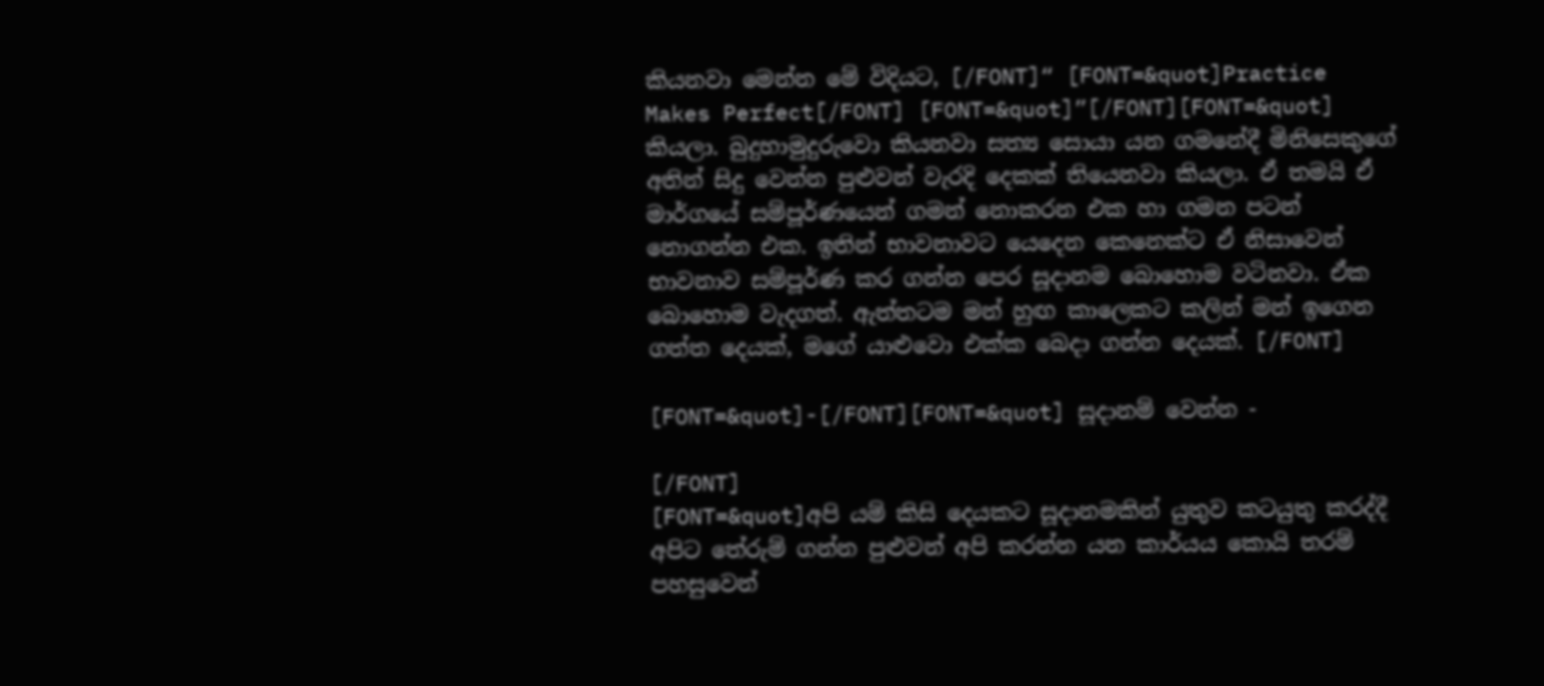කියනවා මෙන්න මේ විදියට, [/FONT]“ [FONT=&quot]Practice Makes Perfect[/FONT] [FONT=&quot]”[/FONT][FONT=&quot] කියලා. බුදුහාමුදුරුවො කියනවා සත්‍ය සොයා යන ගමනේදී මිනිසෙකුගේ අතින් සිදු වෙන්න පුළුවන් වැරදි දෙකක් තියෙනවා කියලා. ඒ තමයි ඒ මාර්ගයේ සම්පූර්ණයෙන් ගමන් නොකරන එක හා ගමන පටන් නොගන්න එක. ඉතින් භාවනාවට යෙදෙන කෙනෙක්ට ඒ නිසාවෙන් භාවනාව සම්පූර්ණ කර ගන්න පෙර සූදානම බොහොම වටිනවා. ඒක බොහොම වැදගත්. ඇත්තටම මන් හුඟ කාලෙකට කලින් මන් ඉගෙන ගත්ත දෙයක්, මගේ යාළුවො එක්ක බෙදා ගන්න දෙයක්. [/FONT]

[FONT=&quot]-[/FONT][FONT=&quot] සූදානම් වෙන්න -

[/FONT]
[FONT=&quot]අපි යම් කිසි දෙයකට සූදානමකින් යුතුව කටයුතු කරද්දී අපිට තේරුම් ගන්න පුළුවන් අපි කරන්න යන කාර්යය කොයි තරම් පහසුවෙන්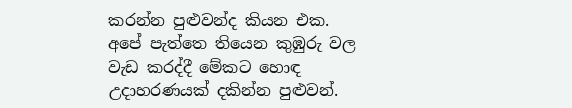කරන්න පුළුවන්ද කියන එක. අපේ පැත්තෙ තියෙන කුඹුරු වල වැඩ කරද්දී මේකට හොඳ උදාහරණයක් දකින්න පුළුවන්.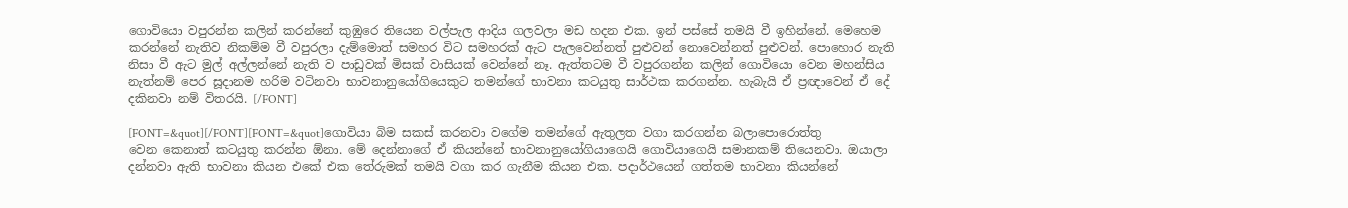ගොවියො වපුරන්න කලින් කරන්නේ කුඹුරෙ තියෙන වල්පැල ආදිය ගලවලා මඩ හදන එක. ඉන් පස්සේ තමයි වී ඉහින්නේ. මෙහෙම කරන්නේ නැතිව නිකම්ම වී වපුරලා දැම්මොත් සමහර විට සමහරක් ඇට පැලවෙන්නත් පුළුවන් නොවෙන්නත් පුළුවන්. පො‍හොර නැති නිසා වී ඇට මුල් අල්ලන්නේ නැති ව පාඩුවක් මිසක් වාසියක් වෙන්නේ නෑ. ඇත්තටම වී වපුරගන්න කලින් ගොවියො වෙන මහන්සිය නැත්නම් පෙර සූදානම හරිම වටිනවා භාවනානුයෝගියෙකුට තමන්ගේ භාවනා කටයුතු සාර්ථක කරගන්න. හැබැයි ඒ ප්‍රඥාවෙන් ඒ දේ දකිනවා නම් විතරයි. [/FONT]

[FONT=&quot][/FONT][FONT=&quot]ගොවියා බිම සකස් කරනවා වගේම තමන්ගේ ඇතුලත වගා කරගන්න බලාපොරොත්තු වෙන ‍කෙනාත් කටයුතු කරන්න ඕනා. මේ දෙන්නාගේ ඒ කියන්නේ භාවනානුයෝගියාගෙයි ගොවියාගෙයි සමානකම් තියෙනවා. ඔයාලා දන්නවා ඇති භාවනා කියන එකේ එක තේරුමක් තමයි වගා කර ගැනීම කියන එක. පදාර්ථයෙන් ගත්තම භාවනා කියන්නේ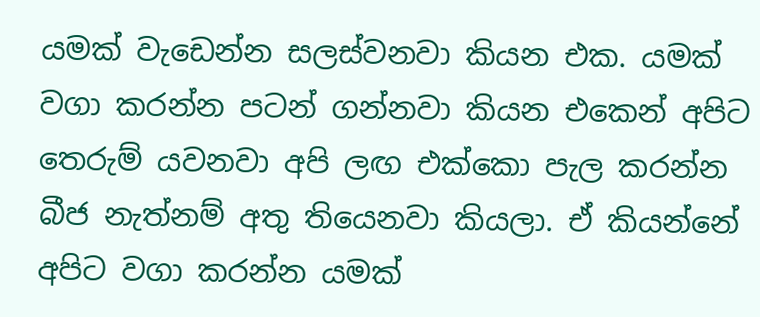යමක් වැඩෙන්න සලස්වනවා කියන එක. යමක් වගා කරන්න පටන් ගන්නවා කියන එකෙන් අපිට තෙරුම් යවනවා අපි ලඟ එක්කො පැල කරන්න බීජ නැත්නම් අතු තියෙනවා කියලා. ඒ කියන්නේ අපිට වගා කරන්න යමක්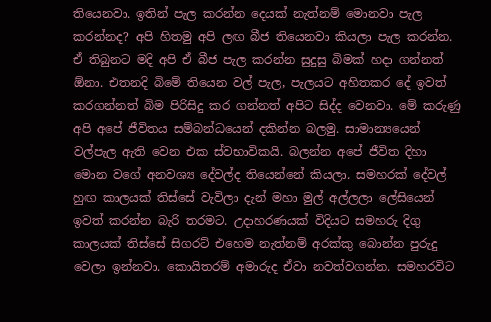තියෙනවා. ඉතින් පැල කරන්න දෙයක් නැත්නම් මොනවා පැල කරන්නද? අපි හිතමු අපි ලඟ බීජ තියෙනවා කියලා පැල කරන්න. ඒ තිබුනට මදි අපි ඒ බීජ පැල කරන්න සුදුසු බිමක් හදා ගන්නත් ඕනා. එතනදි බිමේ තියෙන වල් පැල, පැලයට අහිතකර දේ ඉවත් කරගන්නත් බිම පිරිසිදු කර ගන්නත් අපිට සිද්ද වෙනවා. මේ කරුණු අපි අපේ ජීවිතය සම්බන්ධයෙන් දකින්න බලමු. සාමාන්‍යයෙන් වල්පැල ඇති වෙන එක ස්වභාවිකයි. බලන්න අපේ ජීවිත දිහා මොන වගේ අනවශ්‍ය දේවල්ද තියෙන්නේ කියලා. සමහරක් දේවල් හුඟ කාලයක් තිස්සේ වැවිලා දැන් මහා මුල් අල්ලලා ලේසියෙන් ඉවත් කරන්න බැරි තරමට. උදාහරණයක් විදියට සමහරු දිගු කාලයක් තිස්සේ සිගරට් එහෙම නැත්නම් අරක්කු බොන්න පුරුදු වෙලා ඉන්නවා. කොයිතරම් අමාරුද ඒවා නවත්වගන්න. සමහරවිට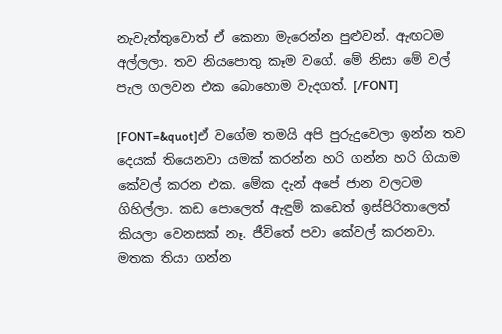නැවැත්තු‍වොත් ඒ කෙනා ‍මැරෙන්න පුළුවන්. ඇඟටම අල්ලලා. තව නියපොතු කෑම වගේ. මේ නිසා මේ වල් පැල ගලවන එක බොහොම වැදගත්. [/FONT]

[FONT=&quot]ඒ ව‍ගේම තමයි අපි පුරුදුවෙලා ඉන්න තව දෙයක් තියෙනවා යමක් කරන්න හරි ගන්න හරි ගියාම කේවල් කරන එක. මේක දැන් අපේ ජාන වලටම ගිහිල්ලා. කඩ පොලෙත් ඇඳුම් කඩෙත් ඉස්පිරිතාලෙත් කියලා වෙනසක් නෑ. ජීවිතේ පවා කේවල් කරනවා. මතක තියා ගන්න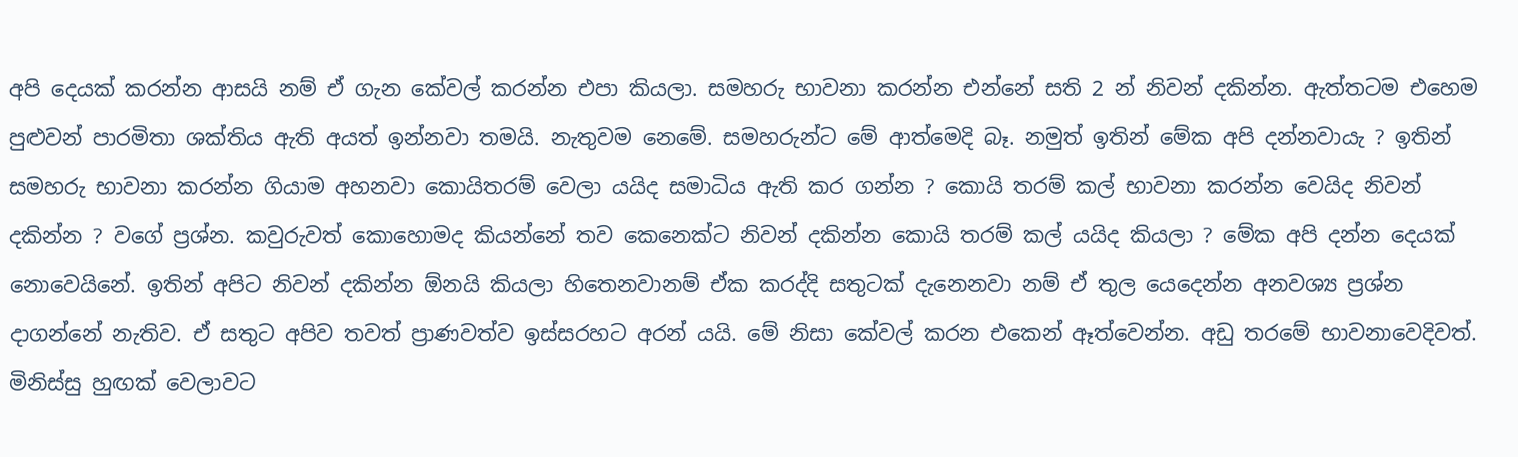අපි දෙයක් කරන්න ආසයි නම් ඒ ගැන කේවල් කරන්න එපා කියලා. සමහරු භාවනා කරන්න එන්නේ සති 2 න් නිවන් දකින්න. ඇත්තටම එහෙම පුළුවන් පාරමිතා ශක්තිය ඇති අයත් ඉන්නවා තමයි. නැතුවම නෙමේ. සමහරුන්ට මේ ආත්මෙදි බෑ. නමුත් ඉතින් මේක අපි දන්නවායැ ? ඉතින් සමහරු භාවනා කරන්න ගියාම අහනවා කොයිතරම් වෙලා යයිද සමාධිය ඇති කර ගන්න ? කොයි තරම් කල් භාවනා කරන්න වෙයිද නිවන් දකින්න ? වගේ ප්‍රශ්න. කවුරුවත් ‍කොහොමද කියන්නේ තව කෙනෙක්ට නිවන් දකින්න කොයි තරම් කල් යයිද කියලා ? මේක අපි දන්න දෙයක් නොවෙයිනේ. ඉතින් අපිට නිවන් දකින්න ඕනයි කියලා හිතෙනවානම් ඒක කරද්දි සතුටක් දැනෙනවා නම් ඒ තුල යෙදෙන්න අනවශ්‍ය ප්‍රශ්න දාගන්නේ නැතිව. ඒ සතුට අපිව තවත් ප්‍රාණවත්ව ඉස්සරහට අරන් යයි. මේ නිසා කේවල් කරන එකෙන් ඈත්වෙන්න. අඩු තරමේ භාවනාවෙදිවත්. මිනිස්සු හුඟක් වෙලාවට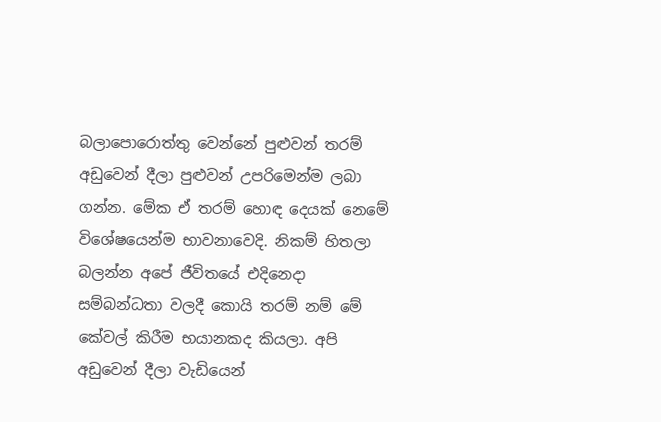බලාපොරොත්තු වෙන්නේ පුළුවන් තරම් අඩුවෙන් දීලා පුළුවන් උපරිමෙන්ම ලබා ගන්න. මේක ඒ තරම් හොඳ දෙයක් නෙ‍මේ විශේෂයෙන්ම භාව‍නාවෙදි. නිකම් හිතලා බලන්න අපේ ජීවි‍තයේ එදිනෙදා සම්බන්ධතා වලදී කොයි තරම් නම් මේ කේවල් කිරීම භයානකද කියලා. අපි අඩුවෙන් දීලා වැඩියෙන්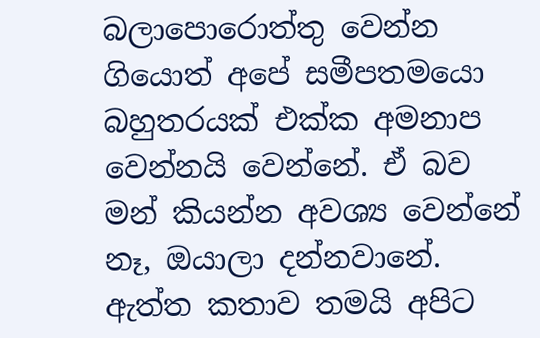බලාපොරොත්තු වෙන්න ගියොත් අපේ සමීපතමයො බහුතරයක් එක්ක අමනාප වෙන්නයි වෙන්නේ. ඒ බව මන් කියන්න අවශ්‍ය වෙන්නේ නෑ, ඔයාලා දන්නවානේ. ඇත්ත කතාව තමයි අපිට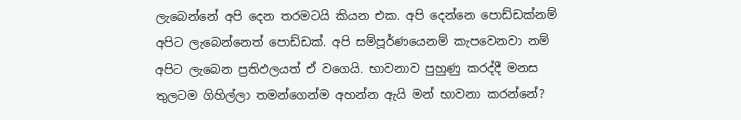ලැබෙන්නේ අපි දෙන තරමටයි කියන එක. අපි දෙන්නෙ පොඩ්ඩක්නම් අපිට ලැබෙන්නෙත් පොඩ්ඩක්. අපි සම්පූර්ණයෙනම් ‍කැපවෙනවා නම් අපිට ලැබෙන ප්‍රතිඵලයත් ඒ ‍වගෙයි. භාවනාව පුහුණු කරද්දී මනස තුලටම ගිහිල්ලා තමන්ගෙන්ම අහන්න ඇයි මන් භාවනා කරන්නේ?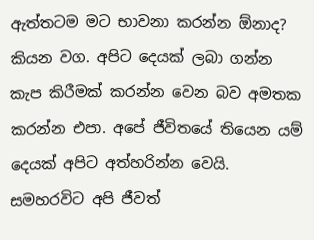ඇත්තටම මට භාවනා කරන්න ඕනාද? කියන වග. අපිට දෙයක් ලබා ගන්න කැප කිරීමක් කරන්න වෙන බව අමතක කරන්න එපා. අපේ ජීවිතයේ තියෙන යම් දෙයක් අපිට අත්හරින්න වෙයි. සමහරවිට අපි ජීවත්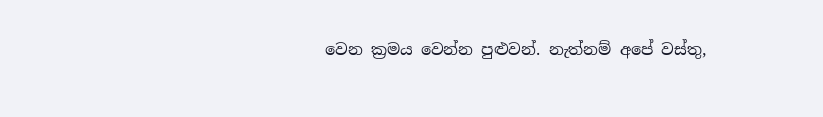වෙන ක්‍රමය වෙන්න පුළුවන්. නැත්නම් අපේ වස්තු,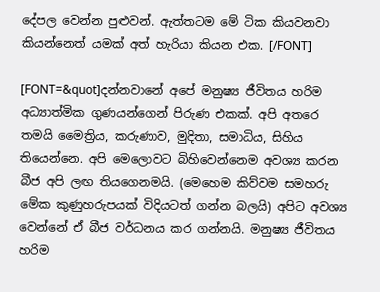දේපල වෙන්න පුළුවන්. ඇත්තටම මේ ටික කියවනවා කියන්නෙත් යමක් අත් හැරියා කියන එක. [/FONT]

[FONT=&quot]දන්නවානේ අපේ මනුෂ්‍ය ජීවිතය හරිම අධ්‍යාත්මික ගුණයන්ගෙන් පිරුණ එකක්. අපි අතරෙ තමයි මෛත්‍රිය, කරුණාව, මුදිතා, සමාධිය, සිහිය තියෙන්නෙ. අපි මෙලොවට බිහිවෙන්නෙම අවශ්‍ය කරන බීජ අපි ලඟ තියගෙනමයි. (මෙහෙම කිව්වම සමහරු මේක කුණුහරුපයක් විදියටත් ගන්න බලයි) අපිට අවශ්‍ය වෙන්නේ ඒ බීජ වර්ධනය කර ගන්නයි. මනුෂ්‍ය ජීවිතය හරිම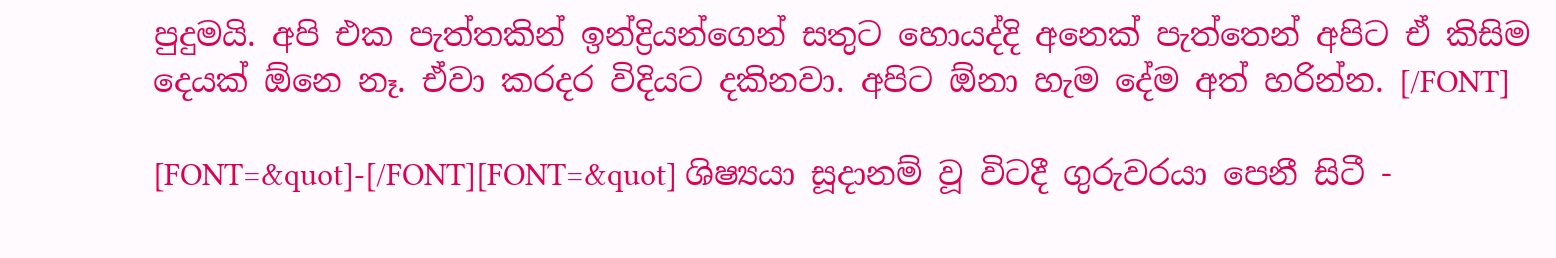පුදුමයි. අපි එක පැත්තකින් ඉන්ද්‍රියන්ගෙන් සතුට හොයද්දි අනෙක් පැත්තෙන් අපිට ඒ කිසිම දෙයක් ඕනෙ නෑ. ඒවා කරදර විදියට දකිනවා. අපිට ඕනා හැම දේම අත් හරින්න. [/FONT]

[FONT=&quot]-[/FONT][FONT=&quot] ශිෂ්‍යයා සූදානම් වූ විටදී ගුරුවරයා පෙනී සිටී -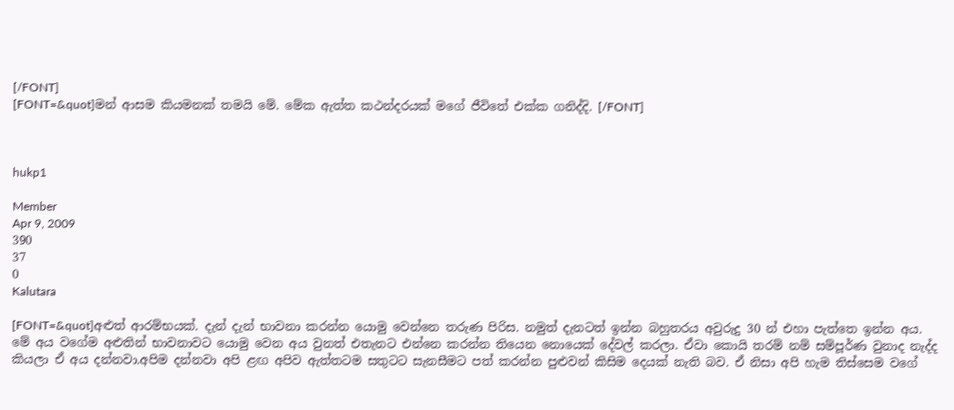[/FONT]
[FONT=&quot]මන් ආසම කියමනක් තමයි මේ. මේක ඇත්ත කථන්දරයක් මගේ ජීවිතේ එක්ක ගනිද්දි. [/FONT]



hukp1

Member
Apr 9, 2009
390
37
0
Kalutara

[FONT=&quot]අළුත් ආරම්භයක්. දැන් දැන් භාවනා කරන්න යොමු වෙන්නෙ තරුණ පිරිස. නමුත් දැනටත් ඉන්න බහුතරය අවුරුදු 30 න් එහා පැත්තෙ ඉන්න අය. මේ අය වගේම අළුතින් භාවනාවට යොමු වෙන අය වුනත් එතැනට එන්නෙ කරන්න තියෙන නොයෙක් දේවල් කරලා. ඒවා කොයි තරම් නම් සම්පූර්ණ වුනාද නැද්ද කියලා ඒ අය දන්නවා.අපිම දන්නවා අපි ළඟ අපිව ඇත්තටම සතුටට සැනසීමට පත් කරන්න පුළුවන් කිසිම දෙයක් නැති බව. ඒ නිසා අපි හැම තිස්සෙම වගේ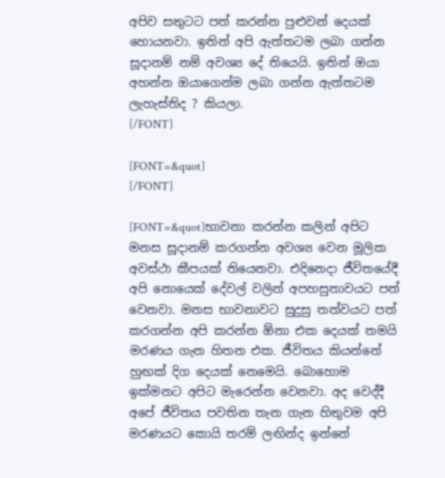අපිව සතුටට පත් කරන්න ‍පුළුවන් දෙයක් හොයනවා. ඉතින් අපි ඇත්තටම ලබා ගන්න සූදානම් නම් අවශ්‍ය දේ තියෙයි. ඉතින් ඔයා අහන්න ඔයාගෙන්ම ලබා ගන්න ඇත්තටම ලැහැස්තිද ? කියලා.
[/FONT]

[FONT=&quot]
[/FONT]

[FONT=&quot]භාවනා කරන්න කලින් අපිට මනස සූදානම් කරගන්න අවශ්‍ය වෙන මූලික අවස්ථා කීපයක් තියෙනවා. එදිනෙදා ජීවිතයේදී අපි නොයෙක් දේවල් වලින් අපහසුතාවයට පත් වෙනවා. මනස භාවනාවට සුදුසු තත්වයට පත් කරගන්න අපි කරන්න ඕනා එක දෙයක් තමයි මරණය ගැන හිතන එක. ජීවිතය කියන්නේ හුඟක් දිග දෙයක් නෙමෙයි. බො‍හොම ඉක්මනට අපිට මැරෙන්න වෙනවා. අද වෙද්දී අපේ ජීවිතය පවතින තැන ගැන හිතුවම අපි මරණයට කොයි තරම් ලඟින්ද ඉන්නේ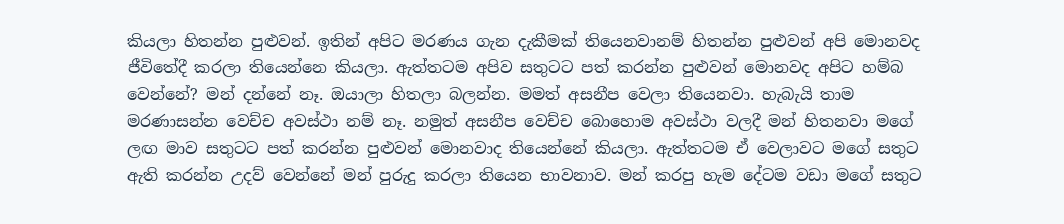කියලා හිතන්න පුළුවන්. ඉතින් අපිට මරණය ගැන දැකීමක් තියෙනවානම් හිතන්න පුළුවන් අපි මොනවද ජීවිතේදී කරලා තියෙන්නෙ කියලා. ඇත්තටම අපිව සතුටට පත් කරන්න පුළුවන් මොනවද අපිට හම්බ වෙන්නේ? මන් දන්නේ නෑ. ඔයාලා හිතලා බලන්න. මමත් අසනීප වෙලා තියෙනවා. හැබැයි තාම මරණාසන්න වෙච්ච අවස්ථා නම් නෑ. නමුත් අසනීප වෙච්ච බොහොම අවස්ථා වලදී මන් හිතනවා මගේ ලඟ මාව සතුටට පත් කරන්න පුළුවන් මොනවාද තියෙන්නේ කියලා. ඇත්තටම ඒ වෙලාවට මගේ සතුට ඇති කරන්න උදව් වෙන්නේ මන් පුරුදු කරලා තියෙන භාවනාව. මන් කරපු හැම දේටම වඩා මගේ සතුට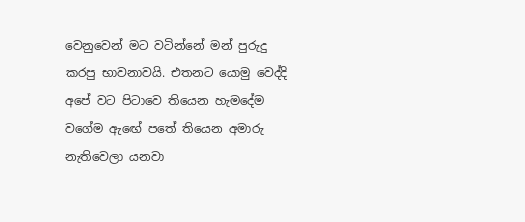වෙනුවෙන් මට වටින්නේ මන් පුරුදු කරපු භාවනාවයි. එතනට යොමු වෙද්දි අපේ වට පිටාවෙ තියෙන හැමදේම වගේම ඇ‍ඟේ පතේ තියෙන අමාරු නැතිවෙලා යනවා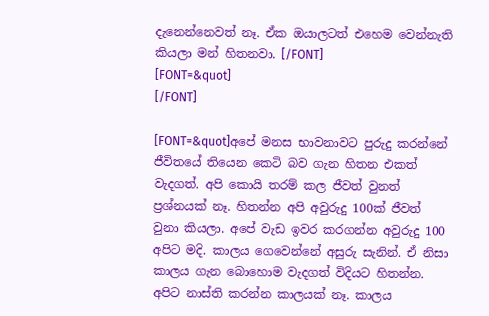දැනෙන්නෙවත් නෑ. ඒක ඔයාලටත් එහෙම වෙන්නැති කියලා මන් හිතනවා. [/FONT]
[FONT=&quot]
[/FONT]

[FONT=&quot]අපේ මනස භාවනාවට පුරුදු කරන්නේ ජීවිතයේ තියෙන කෙටි බව ගැන හිතන එකත් වැදගත්. අපි කොයි තරම් කල ජීවත් වුනත් ප්‍රශ්නයක් නෑ. හිතන්න අපි අවුරුදු 100ක් ජීවත් වුනා කියලා. අපේ වැඩ ඉවර කරගන්න අවුරුදු 100 අපිට මදි. කාලය ගෙවෙන්නේ අසුරු සැනින්. ඒ නිසා කාලය ගැන බො‍හොම වැදගත් විදියට හිතන්න. අපිට නාස්ති කරන්න කාලයක් නෑ. කාලය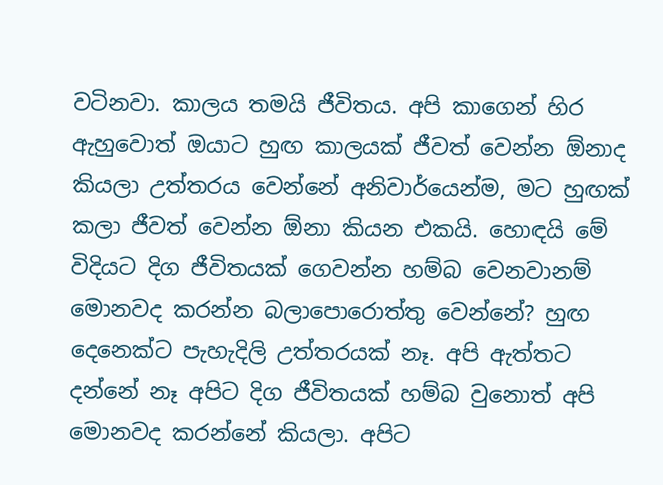වටිනවා. කාලය තමයි ජීවිතය. අපි කාගෙන් හිර ඇහුවොත් ඔයාට හුඟ කාලයක් ජීවත් වෙන්න ඕනාද කියලා උත්තරය වෙන්නේ අනිවාර්යෙන්ම, මට හුඟක් කලා ජීවත් වෙන්න ඕනා කියන එකයි. හොඳයි මේ විදියට දිග ජීවිතයක් ගෙවන්න හම්බ වෙනවානම් මොනවද කරන්න බලාපොරොත්තු වෙන්නේ? හුඟ දෙනෙක්ට පැහැදිලි උත්තරයක් නෑ. අපි ඇත්තට දන්නේ නෑ අපිට දිග ජීවිතයක් හම්බ වුනොත් අපි මොනවද කරන්නේ කියලා. අපිට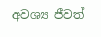අවශ්‍ය ජීවත්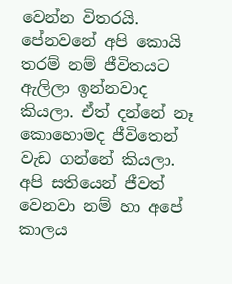වෙන්න විතරයි. පේනවනේ අපි කොයි තරම් නම් ජීවිතයට ඇලිලා ඉන්නවාද කියලා. ඒත් දන්නේ නෑ කො‍හොමද ජීවිතෙන් වැඩ ගන්නේ කියලා. අපි සතියෙන් ජීවත් වෙනවා නම් හා අපේ කාලය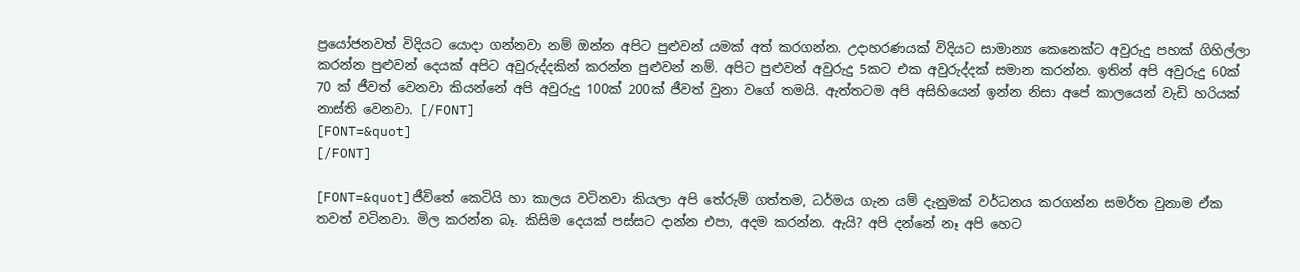ප්‍රයෝජනවත් විදියට යොදා ගන්නවා නම් ඔන්න අපිට පුළුවන් යමක් අත් කරගන්න. උදාහරණයක් විදියට සාමාන්‍ය කෙනෙක්ට අවුරුදු පහක් ගිහිල්ලා කරන්න පුළුවන් දෙයක් අපිට අවුරුද්දකින් කරන්න පුළුවන් නම්. අපිට පුළුවන් අවුරුදු 5කට එක අවුරුද්දක් සමාන කරන්න. ඉතින් අපි අවුරුදු 60ක් 70 ක් ජීවත් වෙනවා කියන්නේ අපි අවුරුදු 100ක් 200ක් ජීවත් වුනා වගේ තමයි. ඇත්තටම අපි අසිහියෙන් ඉන්න නිසා අපේ කාලයෙන් වැඩි හරියක් නාස්ති වෙනවා. [/FONT]
[FONT=&quot]
[/FONT]

[FONT=&quot]ජීවිතේ කෙටියි හා කාලය වටිනවා කියලා අපි තේරුම් ගත්තම, ධර්මය ගැන යම් දැනුමක් වර්ධනය කරගන්න සමර්ත වුනාම ඒක තවත් වටිනවා. මිල කරන්න බෑ. කිසිම දෙයක් පස්සට දාන්න එපා, අදම කරන්න. ඇයි? අපි දන්නේ නෑ අපි හෙට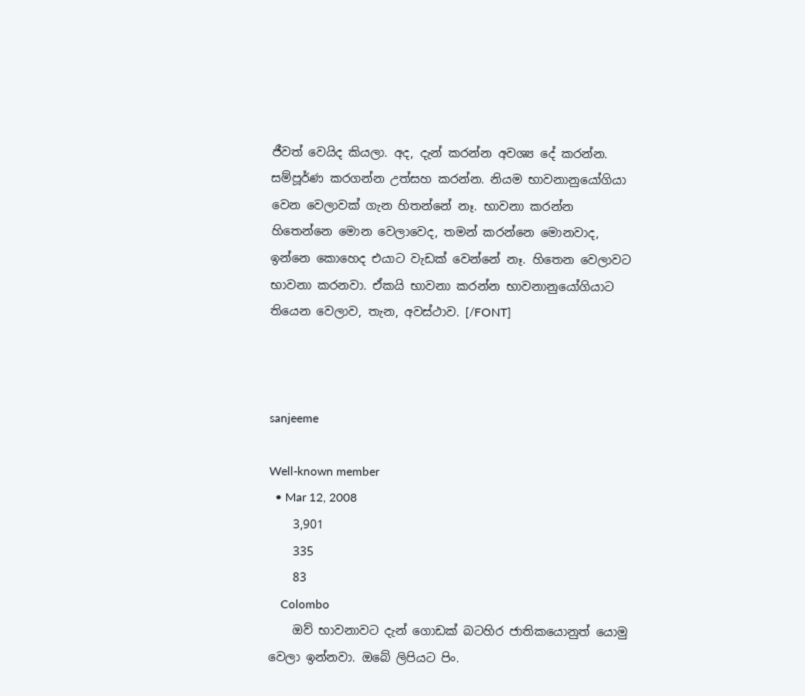ජීවත් වෙයිද කියලා. අද, දැන් කරන්න අවශ්‍ය දේ කරන්න. සම්පූර්ණ කරගන්න උත්සහ කරන්න. නියම භාවනානුයෝගියා වෙන වෙලාවක් ගැන හිතන්නේ නෑ. භාවනා කරන්න හිතෙන්නෙ මොන වෙලාවෙද, තමන් කරන්නෙ මොනවාද, ඉන්නෙ කොහෙද එයා‍ට වැඩක් වෙන්නේ නෑ. හිතෙන වෙලාවට භාවනා කරනවා. ඒකයි භාවනා කරන්න භාවනානුයෝගියාට තියෙන වෙලාව, තැන, අවස්ථාව. [/FONT]



sanjeeme

Well-known member
  • Mar 12, 2008
    3,901
    335
    83
    Colombo
    ඔව් භාවනාවට දැන් ගොඩක් බටහිර ජාතිකයොනුත් යොමු වෙලා ඉන්නවා. ඔබේ ලිපියට පිං.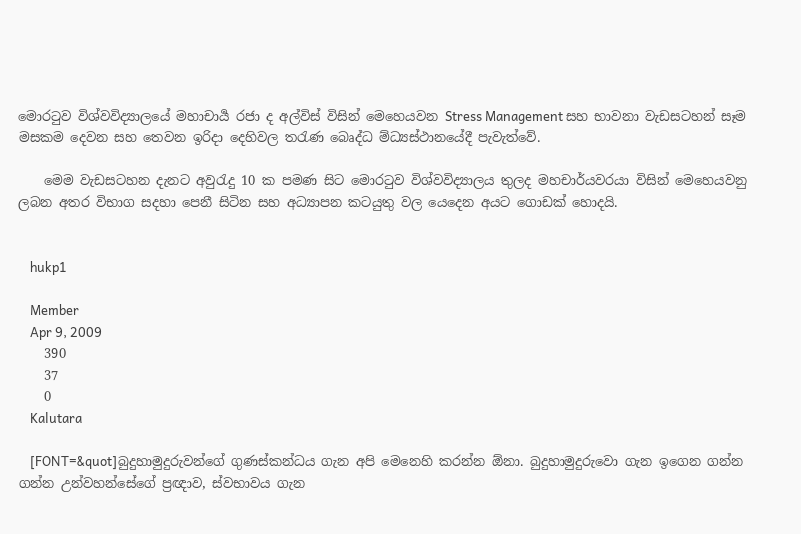මොරටුව විශ්වවිද්‍යාලයේ මහාචාර්‍ය රජා ද අල්විස් විසින් මෙහෙයවන Stress Management සහ භාවනා වැඩසටහන් සෑම මසකම දෙවන සහ තෙවන ඉරිදා දෙහිවල තරැණ බෙෘද්ධ ම්‍ධ්‍යස්ථානයේදී පැවැත්වේ.

    මෙම වැඩසටහන දැනට අවුරැදු 10 ක පමණ සිට මොරටුව විශ්වවිද්‍යාලය තුලද මහචාර්යවරයා විසින් මෙහෙයවනු ලබන අතර විභාග සදහා පෙනී සිටින සහ අධ්‍යාපන කටයුතු වල යෙදෙන අයට ‍ගොඩක් හොදයි.


    hukp1

    Member
    Apr 9, 2009
    390
    37
    0
    Kalutara

    [FONT=&quot]බුදුහාමුදුරුවන්ගේ ගුණස්කන්ධය ගැන අපි මෙනෙහි කරන්න ඕනා. බුදුහාමුදුරුවො ගැන ඉගෙන ගන්න ගන්න උන්වහන්සේගේ ප්‍රඥාව, ස්වභාවය ගැන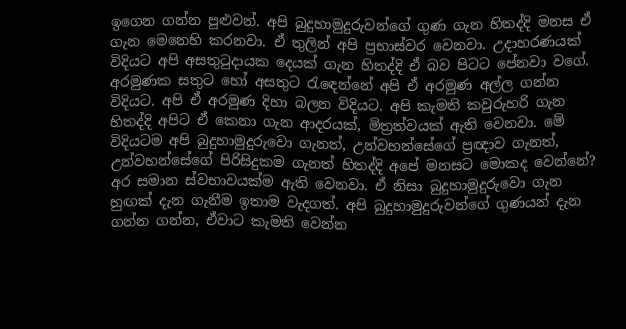ඉගෙන ගන්න පුළුවන්. අපි බුදුහාමුදුරුවන්ගේ ගුණ ගැන හිතද්දි මනස ඒ ගැන මෙනෙහි කරනවා. ඒ තුලින් අපි ප්‍රභාස්වර වෙනවා. උදාහරණයක් විදියට අපි අසතුටුදායක දෙයක් ගැන හිතද්දි ඒ බව පිටට පේනවා වගේ. අරමුණක සතුට හෝ අසතුට රැ‍ඳෙන්නේ අපි ඒ අරමුණ අල්ල ගන්න විදියට. අපි ඒ අරමුණ දිහා බලන විදියට. අපි කැමති කවුරුහරි ගැන හිතද්දි අපිට ඒ කෙනා ගැන ආදරයක්, මිත්‍රත්වයක් ඇති වෙනවා. මේ විදියටම අපි බුදුහාමුදුරුවො ගැනත්, උන්වහන්සේගේ ප්‍රඥාව ගැනත්, උන්වහන්සේගේ පිරිසිදුකම ගැනත් හිතද්දි අපේ මනසට මොකද වෙන්නේ? අර සමාන ස්වභාවයක්ම ඇති වෙනවා. ඒ නිසා බුදුහාමුදුරුවො ගැන හුඟක් දැන ගැනීම ඉතාම වැදගත්. අපි බුදුහාමුදුරුවන්ගේ ගුණයන් දැන ගන්න ගන්න, ඒවාට කැමති වෙන්න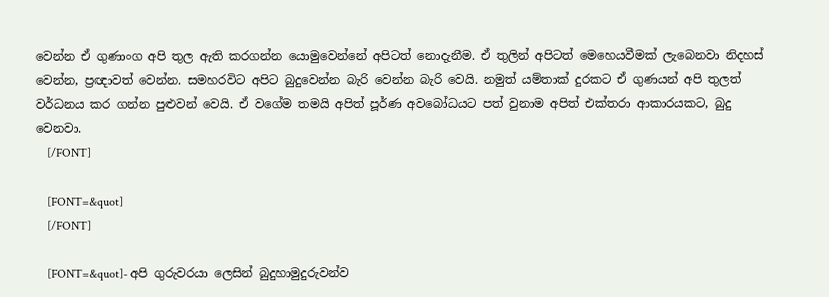වෙන්න ඒ ගුණාංග අපි තුල ඇති කරගන්න යොමුවෙන්නේ අපිටත් නොදැනීම. ඒ තුලින් අපිටත් මෙහෙයවීමක් ලැබෙනවා නිදහස් වෙන්න, ප්‍රඥාවත් වෙන්න. සමහරවිට අපිට බුදුවෙන්න බැරි වෙන්න බැරි වෙයි. නමුත් යම්තාක් දුරකට ඒ ගුණයන් අපි තුලත් වර්ධනය කර ගන්න පුළුවන් වෙයි. ඒ වගේම තමයි අපිත් පූර්ණ අවබෝධයට පත් වුනාම අපිත් එක්තරා ආකාරයකට, බුදු වෙනවා.
    [/FONT]

    [FONT=&quot]
    [/FONT]

    [FONT=&quot]- අපි ගුරුවරයා ලෙසින් බුදුහාමුදුරුවන්ව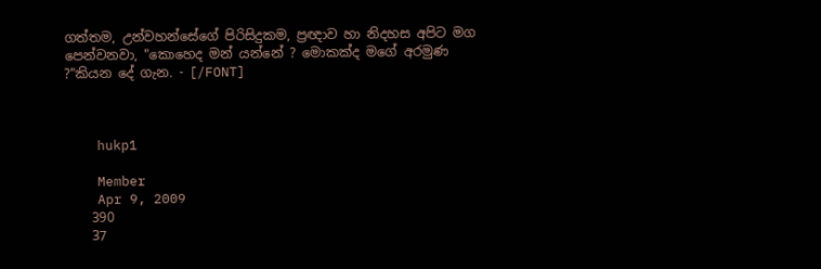ගත්තම, උන්වහන්සේගේ පිරිසිදුකම, ප්‍රඥාව හා නිදහස අපිට මග පෙන්වනවා, "කොහෙද මන් යන්නේ ? මොකක්ද මගේ අරමුණ ?"කියන දේ ගැන. - [/FONT]



    hukp1

    Member
    Apr 9, 2009
    390
    37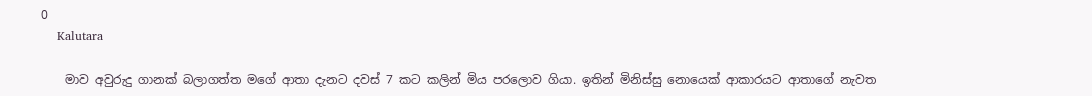0
    Kalutara

    මාව අවුරුදු ගානක් බලාගත්ත මගේ ආතා දැනට දවස් 7 කට කලින් මිය පර‍ලොව ගියා. ඉතින් මිනිස්සු නොයෙක් ආකාරයට ආතාගේ නැවත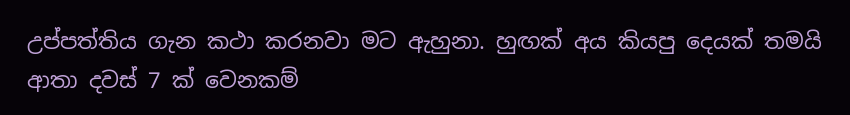උප්පත්තිය ගැන කථා කරනවා මට ඇහුනා. හුඟක් අය කියපු දෙයක් තමයි ආතා දවස් 7 ක් වෙනකම්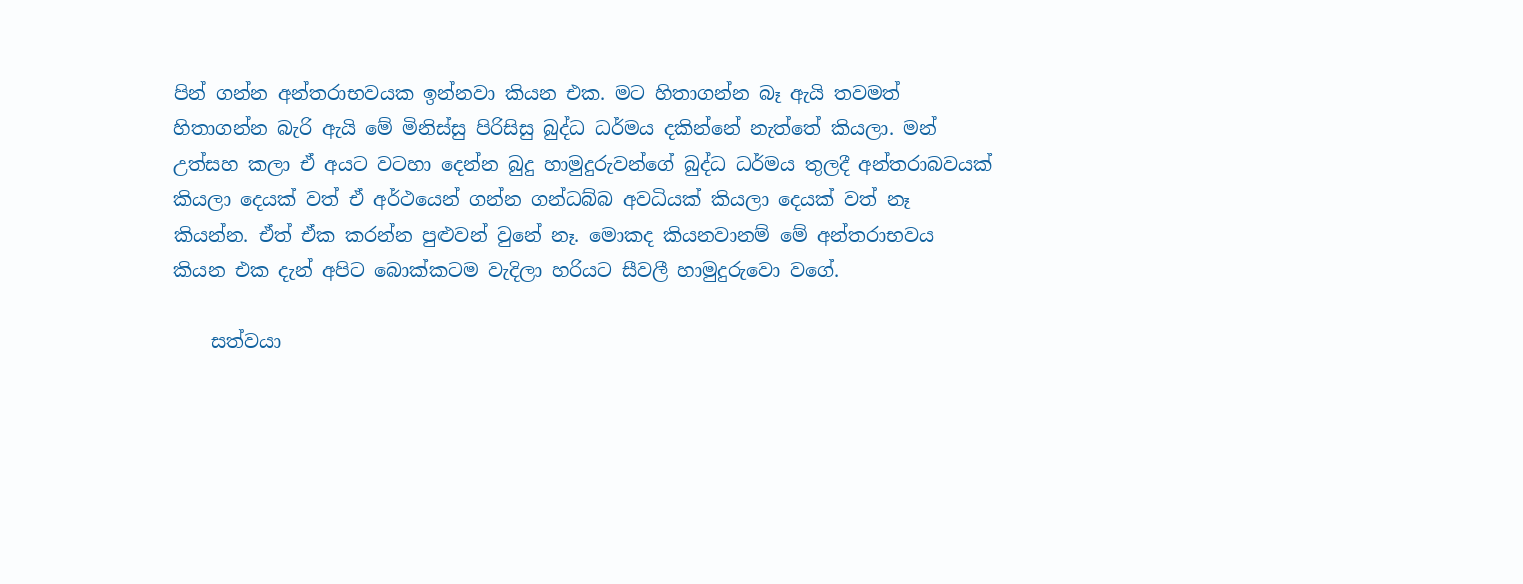පින් ගන්න අන්තරාභවයක ඉන්නවා කියන එක. මට හිතාගන්න බෑ ඇයි තවමත් හිතාගන්න බැරි ඇයි මේ මිනිස්සු පිරිසිසු බුද්ධ ධර්මය දකින්නේ නැත්තේ කියලා. මන් උත්සහ කලා ඒ අයට වටහා දෙන්න බුදු හාමුදුරුවන්ගේ බුද්ධ ධර්මය තුලදී අන්තරාබවයක් කියලා දෙයක් වත් ඒ අර්ථයෙන් ගන්න ගන්ධබ්බ අවධියක් කියලා දෙයක් වත් නෑ කියන්න. ඒත් ඒක කරන්න පුළුවන් වුනේ නෑ. මොකද කියනවානම් මේ අන්තරාභවය කියන එක දැන් අපිට බොක්කටම වැදිලා හරියට සීවලී හාමුදුරුවො වගේ.

    සත්වයා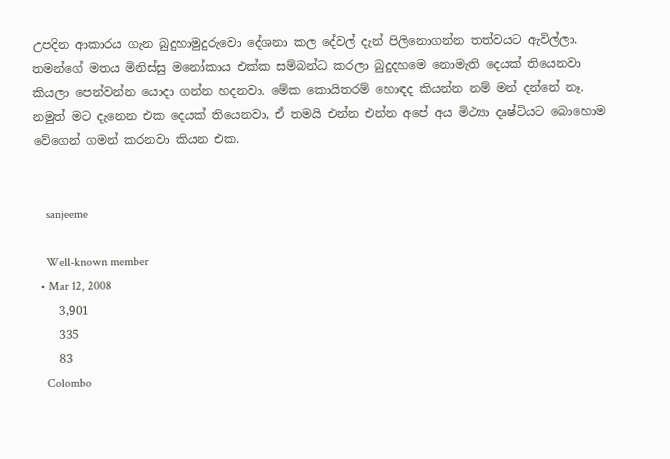උපදින ආකාරය ගැන බුදුහාමුදුරුවො දේශනා කල දේවල් දැන් පිලි‍නොගන්න තත්වයට ඇවිල්ලා. තමන්ගේ මතය මිනිස්සු මනෝකාය එක්ක සම්බන්ධ කරලා බුදුදහමෙ නොමැති දෙයක් තියෙනවා කියලා පෙන්වන්න යොදා ගන්න හදනවා. මේක කොයිතරම් හොඳද කියන්න නම් මන් දන්නේ නෑ. නමුත් මට දැනෙන එක දෙයක් තියෙනවා, ඒ තමයි එන්න එන්න අපේ අය මිථ්‍යා දෘෂ්ටියට බොහොම වේගෙන් ගමන් කරනවා කියන එක.


    sanjeeme

    Well-known member
  • Mar 12, 2008
    3,901
    335
    83
    Colombo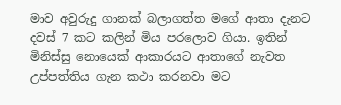මාව අවුරුදු ගානක් බලාගත්ත මගේ ආතා දැනට දවස් 7 කට කලින් මිය පර‍ලොව ගියා. ඉතින් මිනිස්සු නොයෙක් ආකාරයට ආතාගේ නැවත උප්පත්තිය ගැන කථා කරනවා මට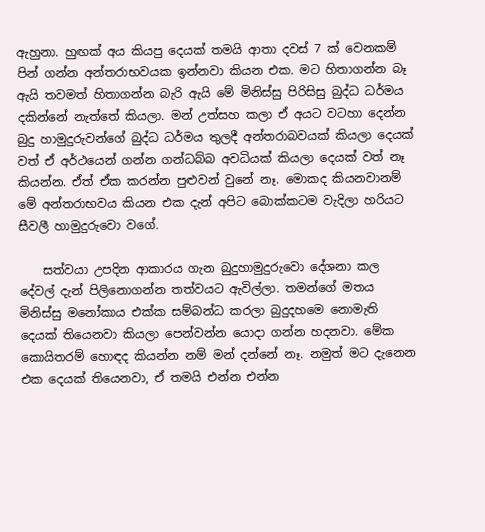ඇහුනා. හුඟක් අය කියපු දෙයක් තමයි ආතා දවස් 7 ක් වෙනකම් පින් ගන්න අන්තරාභවයක ඉන්නවා කියන එක. මට හිතාගන්න බෑ ඇයි තවමත් හිතාගන්න බැරි ඇයි මේ මිනිස්සු පිරිසිසු බුද්ධ ධර්මය දකින්නේ නැත්තේ කියලා. මන් උත්සහ කලා ඒ අයට වටහා දෙන්න බුදු හාමුදුරුවන්ගේ බුද්ධ ධර්මය තුලදී අන්තරාබවයක් කියලා දෙයක් වත් ඒ අර්ථයෙන් ගන්න ගන්ධබ්බ අවධියක් කියලා දෙයක් වත් නෑ කියන්න. ඒත් ඒක කරන්න පුළුවන් වුනේ නෑ. මොකද කියනවානම් මේ අන්තරාභවය කියන එක දැන් අපිට බොක්කටම වැදිලා හරියට සීවලී හාමුදුරුවො වගේ.

    සත්වයා උපදින ආකාරය ගැන බුදුහාමුදුරුවො දේශනා කල දේවල් දැන් පිලි‍නොගන්න තත්වයට ඇවිල්ලා. තමන්ගේ මතය මිනිස්සු මනෝකාය එක්ක සම්බන්ධ කරලා බුදුදහමෙ නොමැති දෙයක් තියෙනවා කියලා පෙන්වන්න යොදා ගන්න හදනවා. මේක කොයිතරම් හොඳද කියන්න නම් මන් දන්නේ නෑ. නමුත් මට දැනෙන එක දෙයක් තියෙනවා, ඒ තමයි එන්න එන්න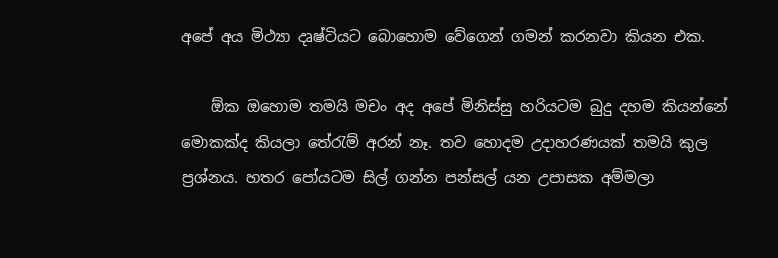අපේ අය මිථ්‍යා දෘෂ්ටියට බොහොම වේගෙන් ගමන් කරනවා කියන එක.

    ඕක ඔහොම තමයි මචං අද ‍අපේ මිනිස්සු හරියටම බුදු දහම කියන්නේ මොකක්ද කියලා තේරැම් අරන් නෑ. තව හොදම උදාහරණයක් තමයි කුල ප්‍රශ්නය. හතර පෝයටම සිල් ගන්න පන්සල් යන උපාසක අම්මලා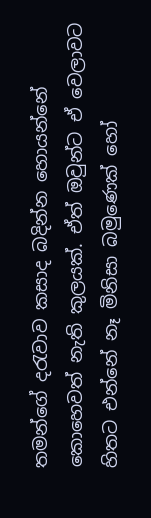තමන්ගේ දරැවාව කසාද බදින්න හොයන්නේ කොහෙවත් නැති කුලයක්. ඒත් ඔවුන්ට ඒ වෙලාවට හිතට එන්නේ නෑ මිනිසා බමුණෙක් හෝ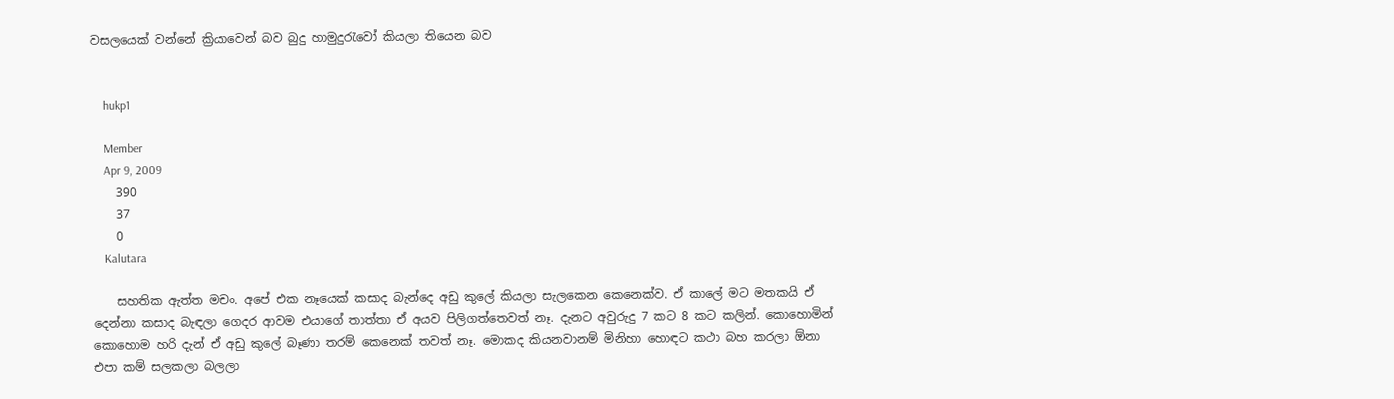වසලයෙක් ‍වන්නේ ක්‍රියාවෙන් බව බුදු හාමුදුරැවෝ කියලා තියෙන බව


    hukp1

    Member
    Apr 9, 2009
    390
    37
    0
    Kalutara

    සහතික ඇත්ත මචං. අපේ එක නෑයෙක් කසාද බැන්දෙ අඩු කුලේ කියලා සැලකෙන කෙනෙක්ව. ඒ කාලේ මට මතකයි ඒ දෙන්නා කසාද බැඳලා ගෙදර ආවම එයාගේ තාත්තා ඒ අයව පිලිගත්තෙවත් නෑ. දැන‍ට අවුරුදු 7 කට 8 කට කලින්. කොහොමින් කොහොම හරි දැන් ඒ අඩු කුලේ බෑණා තරම් කෙනෙක් තවත් නෑ. මොකද කියනවානම් මිනිහා හොඳට කථා බහ කරලා ඕනා එපා කම් සලකලා බලලා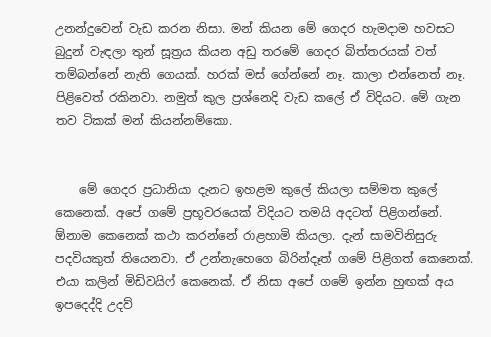උනන්දුවෙන් වැඩ කරන නිසා. මන් කියන ‍මේ ගෙදර හැමදාම හවසට බුදුන් වැඳලා තුන් සූත්‍රය කියන අඩු තරමේ ගෙදර බිත්තරයක් වත් තම්බන්නේ නැති ගෙයක්. හරක් මස් ගේන්නේ නෑ. කාලා එන්නෙත් නෑ. පිළිවෙත් රකිනවා. නමුත් කුල ප්‍රශ්නෙදි වැඩ කලේ ඒ විදියට. මේ ගැන තව ටිකක් මන් කියන්නම්කො.


    මේ ගෙදර ප්‍රධානියා දැනට ඉහළම කුලේ කියලා සම්මත කුලේ කෙනෙක්. අපේ ගමේ ප්‍රභූවරයෙක් විදියට තමයි අදටත් පිළිගන්නේ. ඕනාම කෙනෙක් කථා කරන්නේ රාළහාමි කියලා. දැන් සාමවිනිසුරු පදවියකුත් තියෙනවා. ඒ උන්නැහෙගෙ බිරින්දෑත් ගමේ පිළිගත් කෙනෙක්. එයා කලින් මිඩිවයිෆ් කෙනෙක්. ඒ නිසා අපේ ගමේ ඉන්න හුඟක් අය ඉපදෙද්දි උදව්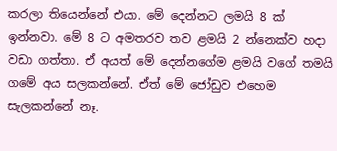කරලා තියෙන්නේ එයා. මේ දෙන්නට ලමයි 8 ක් ඉන්නවා. මේ 8 ට අමතරව තව ළමයි 2 න්නෙක්ව හදා වඩා ගත්තා. ඒ අයත් මේ දෙන්නගේම ළමයි වගේ තමයි ගමේ අය සලකන්නේ. ඒත් මේ ජෝඩුව එහෙම සැලකන්නේ නෑ.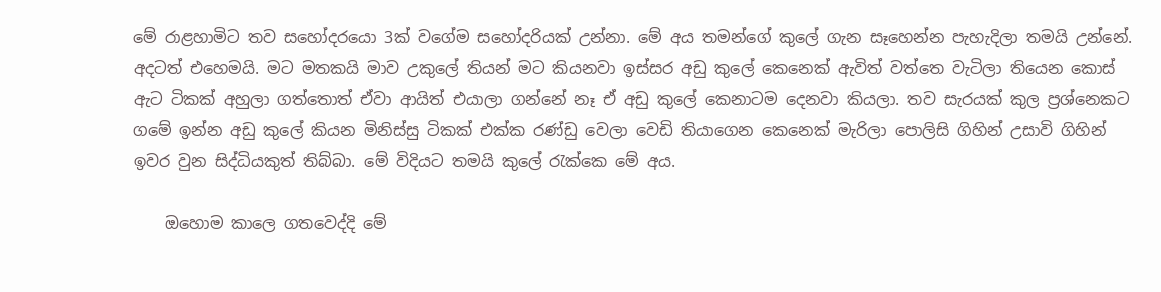මේ රාළහාමිට තව සහෝදරයො 3ක් වගේම සහෝදරියක් උන්නා. මේ අය තමන්ගේ කුලේ ගැන සෑහෙන්න පැහැදිලා තමයි උන්නේ. අදටත් එහෙමයි. මට මතකයි මාව උකුලේ තියන් මට කියනවා ඉස්සර අඩු කුලේ කෙනෙක් ඇවිත් වත්තෙ ‍වැටිලා තියෙන කොස් ඇට ටිකක් අහුලා ගත්තොත් ඒවා ආයිත් එයාලා ගන්නේ නෑ ඒ අඩු කුලේ කෙනාටම දෙනවා කියලා. තව සැරයක් කුල ප්‍රශ්නෙකට ගමේ ඉන්න අඩු කුලේ කියන මිනිස්සු ටිකක් එක්ක රණ්ඩු වෙලා වෙඩි තියාගෙන කෙනෙක් මැරිලා පොලිසි ගිහින් උසාවි ගිහින් ඉවර වුන සිද්ධියකුත් තිබ්බා. මේ විදියට තමයි කුලේ රැක්කෙ මේ අය.

    ඔහොම කාලෙ ගතවෙද්දි මේ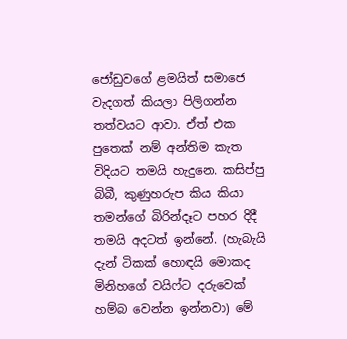ජෝඩුවගේ ළමයිත් සමාජෙ වැදගත් කියලා පිලිගන්න තත්වයට ආවා. ඒත් එක පුතෙක් නම් අන්තිම කැත විදියට තමයි හැදුනෙ. කසිප්පු බිබී, කුණුහරුප කිය කියා තමන්ගේ බිරින්දෑට පහර දිදී තමයි අදටත් ඉන්නේ. (හැබැයි දැන් ටිකක් හොඳයි මොකද මිනිහගේ වයිෆ්ට දරුවෙක් හම්බ වෙන්න ඉන්නවා) මේ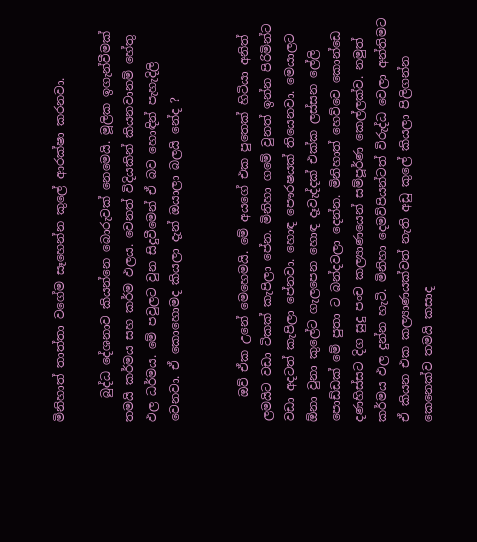මිනිහාත් තාත්තා වගේම සෑහෙන්න කුලේ ආරක්ෂා කරනවා.

    බුද්ධ දේශනාව කියන්නෙ බොරුවක් නෙමෙයි. මූලික ඉගැන්වීමක් තමයි කර්මය සහ කර්ම ඵලය. වෙනත් විදියකින් කියනවානම් හේතු ඵල ධර්මය. මේ පවුලට වුන සිදුවීමෙන් ඒ බව හොඳින් පැහැදිලි වෙනවා. ඒ කොහොමද කියලා දැන් ඔයාලා බලයි නේද ?


    ඔව් ඒක උනේ මෙහෙමයි. මේ අයගේ එක පුතෙක් හිටියා අනිත් ලමයිට වඩා ටිකක් කැපිලා පේන. මිනිහා ගමේ වුනත් ඉන්න පිරිමින්ට වඩා අදටත් කැපිලා පේනවා. හොඳ පෞරෂයක් තියෙනවා. මෙයාලට ඕනා වුනා කුලේට ගැලපෙන හොඳ දෑවැද්දක් එක්ක ලස්සන ලේලි පොඩ්ඩක් මේ පුතා ට බන්දවලා දෙන්න. මිනිහාත් හෙව්වෙ කොන්ඩෙ දණහිස්සට දිග සුදු පංච කල්‍යාණයෙන් සම්පූර්ණ කෙල්ලක්ව. නමුත් කර්මය ඵල දුන්න හැටි. මිනිහා දෙමව්පියන්ටත් විරුද්ධ වෙලා අන්තිමට ඒ කියන එක කල්‍යාණයක්වත් නැති අඩු කුලේ කියලා පිලිගන්න කෙනෙක්ව තමයි කසාද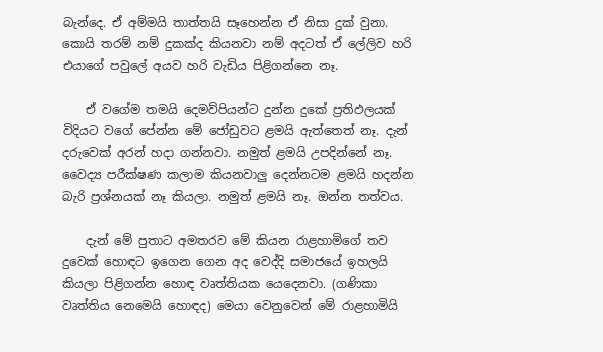බැන්දෙ. ඒ අම්මයි තාත්තයි සෑහෙන්න ඒ නිසා දුක් වුනා. කොයි තරම් නම් දුකක්ද කියනවා නම් අදටත් ඒ ලේලිව හරි එයාගේ පවුලේ අයව හරි වැඩිය පිළිගන්නෙ නෑ.

    ඒ වගේම තමයි දෙමව්පියන්ට දුන්න දුකේ ප්‍රතිඵලයක් විදියට වගේ පේන්න මේ ජෝඩුවට ළමයි ඇත්තෙත් නෑ. දැන් දරුවෙක් අරන් හදා ගන්නවා. නමුත් ළමයි උපදින්නේ නෑ. වෛද්‍ය පරීක්ෂණ කලාම කියනවාලු දෙන්නටම ළමයි හදන්න බැරි ප්‍රශ්නයක් නෑ කියලා. නමුත් ළමයි නෑ. ඔන්න තත්වය.

    දැන් මේ පුතාට අමතරව මේ කියන රාළහාමිගේ තව දුවෙක් හොඳට ඉගෙන ගෙන අද වෙද්දි සමාජයේ ඉහලයි කියලා පිළිගන්න හොඳ වෘත්තියක යෙදෙනවා. (ගණිකා වෘත්තිය නෙමෙයි හොඳද) මෙයා වෙනුවෙන් මේ ‍රාළහාමියි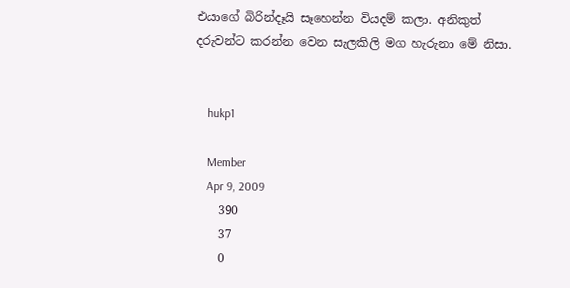එයාගේ බිරින්දෑයි සෑහෙන්න වියදම් කලා. අනිකුත් දරුවන්ට කරන්න වෙන සැලකිලි මග හැරුනා මේ නිසා.


    hukp1

    Member
    Apr 9, 2009
    390
    37
    0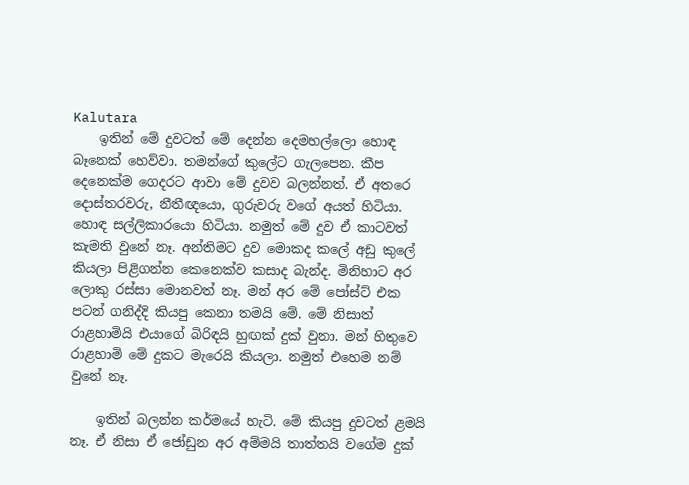Kalutara
    ඉතින් මේ දුවටත් මේ දෙන්න දෙමහල්ලො හොඳ බෑනෙක් හෙව්වා. තමන්ගේ කුලේට ගැලපෙන. කීප දෙනෙක්ම ගෙදරට ආවා මේ දුවව බලන්නත්. ඒ අතරෙ දොස්තරවරු, නීතීඥයො, ගුරුවරු වගේ අයත් හිටියා. හොඳ සල්ලිකාරයො හිටියා. නමුත් මේ දුව ඒ කාටවත් කැමති වුනේ නෑ. අන්තිමට දුව මොකද කලේ අඩු කුලේ කියලා පිළිගන්න කෙනෙක්ව කසාද බැන්ද. මිනිහාට අර ලොකු රස්සා මොනවත් නෑ. මන් අර මේ පෝස්ට් එක පටන් ගනිද්දි කියපු කෙනා තමයි මේ. මේ නිසාත් රාළහාමියි එයාගේ බිරිඳයි හුඟක් දුක් වුනා. මන් හිතුවෙ රාළහාමි මේ දුකට මැරෙයි කියලා. නමුත් එහෙම නම් වුනේ නෑ.

    ඉතින් බලන්න කර්මයේ හැටි. මේ කියපු දුවටත් ළමයි නෑ. ඒ නිසා ඒ ජෝඩුන අර අම්මයි තාත්තයි වගේම දුක්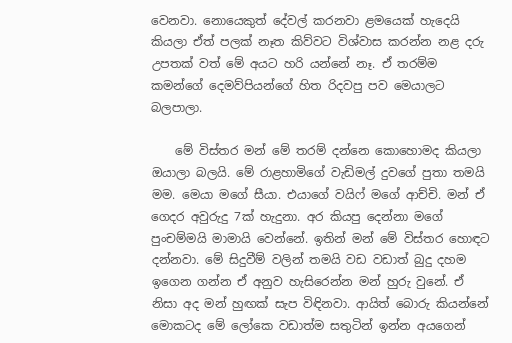වෙනවා. නොයෙකුත් දේවල් කරනවා ළමයෙක් හැදෙයි කියලා ඒත් පලක් නෑත කිව්වට විශ්වාස කරන්න නළ දරු උපතක් වත් මේ අයට හරි යන්නේ නෑ. ඒ තරම්ම කමන්ගේ දෙමව්පියන්ගේ හිත රිදවපු පව මෙයා‍ලට බලපාලා.

    මේ විස්තර මන් මේ තරම් දන්නෙ කොහොමද කියලා ඔයාලා බලයි. මේ රාළහාමිගේ වැඩිමල් දුවගේ පුතා තමයි මම. මෙයා ‍මගේ සීයා. එයාගේ වයිෆ් මගේ ආච්චි. මන් ඒ ගෙදර අවුරුදු 7ක් හැදුනා. අර කියපු දෙන්නා මගේ පුංචම්මයි මාමායි වෙන්නේ. ඉතින් මන් මේ විස්තර හොඳට දන්නවා. මේ සිදුවීම් වලින් තමයි වඩ වඩාත් බුදු දහම ඉගෙන ගන්න ඒ අනුව හැසිරෙන්න මන් හුරු වුනේ. ඒ නිසා අද මන් හුඟක් සැප විඳිනවා. ආයිත් බොරු කියන්නේ මොකටද මේ ලෝකෙ වඩාත්ම සතුටින් ඉන්න අයගෙන්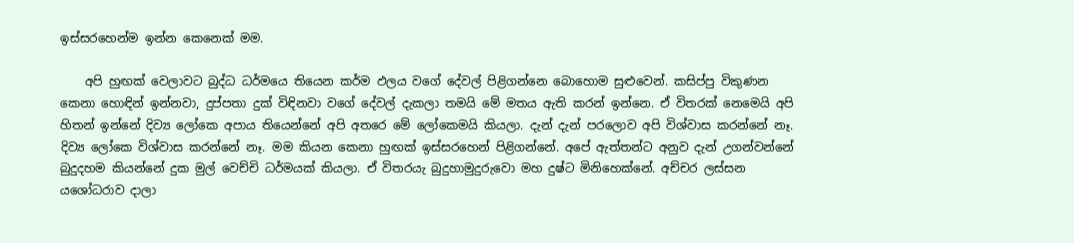ඉස්සරහෙන්ම ඉන්න කෙනෙක් මම.

    අපි හුඟක් වෙලාවට බුද්ධ ධර්මයෙ තියෙන කර්ම ඵලය වගේ දේවල් පිළිගන්නෙ බොහොම සුළුවෙන්. කසිප්පු විකුණන කෙනා හොඳින් ඉන්නවා, දුප්පතා දුක් විඳිනවා වගේ දේවල් දැකලා තමයි මේ මතය ඇති කරන් ඉන්නෙ. ඒ විතරක් නෙමෙයි අපි හිතන් ඉන්නේ දිව්‍ය ලෝකෙ අපාය තියෙන්නේ අපි අතරෙ මේ ලෝකෙමයි කියලා. දැන් දැන් පරලොව අපි විශ්වාස කරන්නේ නෑ. දිව්‍ය ලෝකෙ විශ්වාස කරන්නේ නෑ. මම කියන කෙනා හුඟක් ඉස්සරහෙන් පිළිගන්නේ. අපේ ඇත්තන්ට අනුව දැන් උගන්වන්නේ බුදුදහම කියන්නේ දුක මුල් වෙච්චි ධර්මයක් කියලා. ඒ විතරයැ බුදුහාමුදුරුවො මහ දුෂ්ට මිනිහෙක්නේ. අච්චර ලස්සන යශෝධරාව දාලා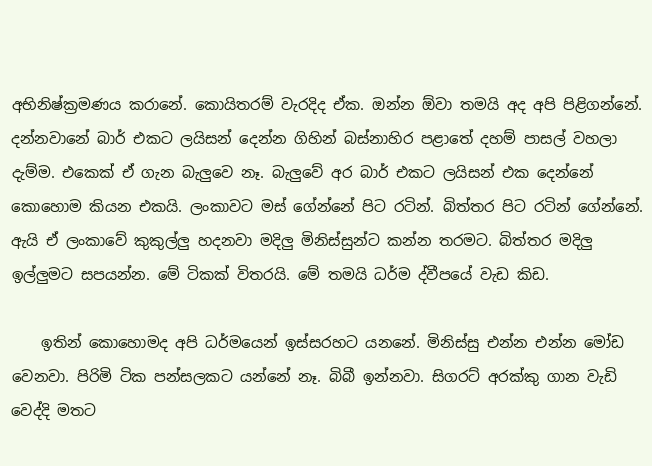අභිනිෂ්ක්‍රමණය කරානේ. කොයිතරම් වැරදිද ඒක. ඔන්න ඕවා තමයි අද අපි පිළිගන්නේ. දන්නවානේ බාර් එකට ලයිසන් දෙන්න ගිහින් බස්නාහිර පළාතේ දහම් පාසල් වහලා දැම්ම. එකෙක් ඒ ගැන බැලුවෙ නෑ. බැලුවේ අර බාර් එකට ලයිසන් එක දෙන්නේ කොහොම කියන එකයි. ලංකාවට මස් ගේන්නේ පිට රටින්. බිත්තර පිට රටින් ගේන්නේ. ඇයි ඒ ලංකාවේ කුකුල්ලු හදනවා මදිලු මිනිස්සුන්ට කන්න තරමට. බිත්තර මදිලු ඉල්ලුමට සපයන්න. මේ ටිකක් විතරයි. මේ තමයි ධර්ම ද්වීපයේ වැඩ කිඩ.

    ඉතින් කොහොමද අපි ධර්මයෙන් ඉස්සරහට යනනේ. මිනිස්සු එන්න එන්න මෝඩ වෙනවා. පිරිමි ටික පන්සලකට යන්නේ නෑ. බිබී ඉන්නවා. සිගරට් අරක්කු ගාන වැඩි වෙද්දි මතට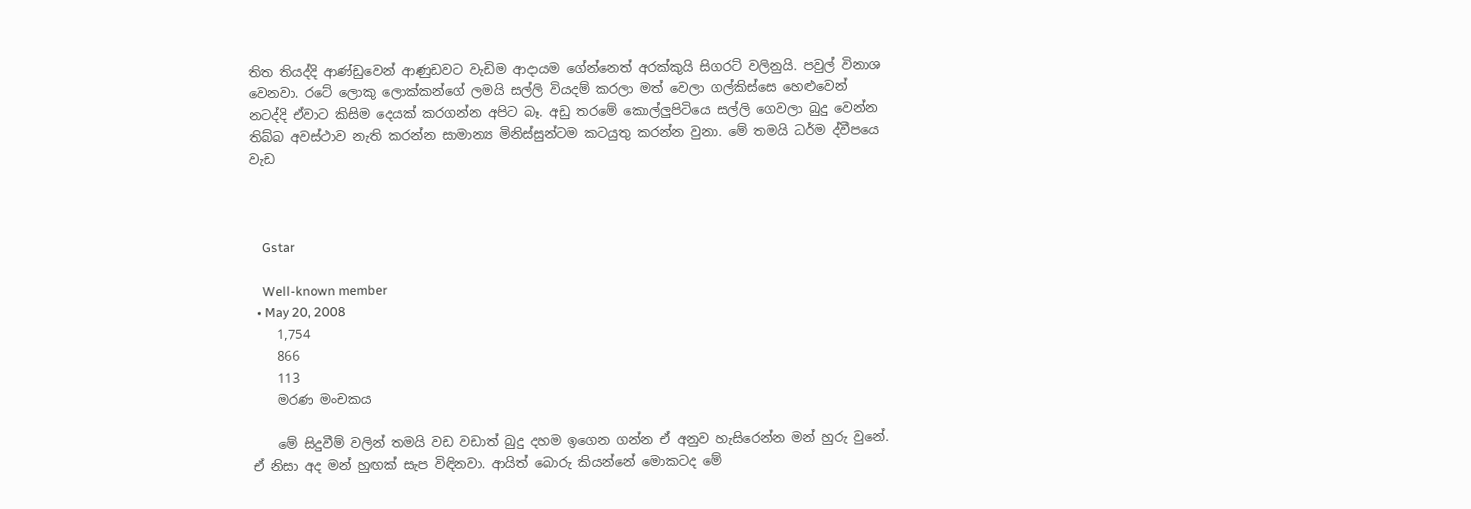තිත තියද්දි ආණ්ඩුවෙන් ආණුඩවට වැඩිම ආදායම ගේන්නෙත් අරක්කුයි සිගරට් වලිනුයි. පවුල් විනාශ වෙනවා. රටේ ලොකු ලොක්කන්ගේ ලමයි සල්ලි වියදම් කරලා මත් වෙලා ගල්කිස්සෙ හෙළුවෙන් නටද්දි ඒවාට කිසිම දෙයක් කරගන්න අපිට බෑ. අඩු තරමේ කොල්ලුපිටියෙ සල්ලි ගෙවලා බුදු වෙන්න තිබ්බ අවස්ථාව නැති කරන්න සාමාන්‍ය මිනිස්සුන්ටම කටයුතු කරන්න වුනා. මේ තමයි ධර්ම ද්වීපයෙ වැඩ



    Gstar

    Well-known member
  • May 20, 2008
    1,754
    866
    113
    මරණ මංචකය

    මේ සිදුවීම් වලින් තමයි වඩ වඩාත් බුදු දහම ඉගෙන ගන්න ඒ අනුව හැසිරෙන්න මන් හුරු වුනේ. ඒ නිසා අද මන් හුඟක් සැප විඳිනවා. ආයිත් බොරු කියන්නේ මොකටද මේ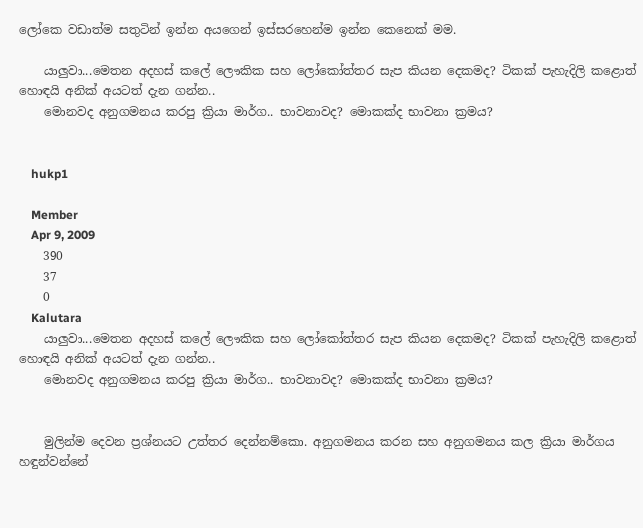ලෝකෙ වඩාත්ම සතුටින් ඉන්න අයගෙන් ඉස්සරහෙන්ම ඉන්න කෙනෙක් මම.

    යාලුවා...මෙතන අදහස් කලේ ලෞකික සහ ලෝකෝත්තර සැප කියන දෙකමද? ටිකක් පැහැදිලි කළොත් හොඳයි අනික් අයටත් දැන ගන්න..
    මොනවද අනුගමනය කරපු ක්‍රියා මාර්ග.. භාවනාවද? මොකක්ද භාවනා ක්‍රමය?


    hukp1

    Member
    Apr 9, 2009
    390
    37
    0
    Kalutara
    යාලුවා...මෙතන අදහස් කලේ ලෞකික සහ ලෝකෝත්තර සැප කියන දෙකමද? ටිකක් පැහැදිලි කළොත් හොඳයි අනික් අයටත් දැන ගන්න..
    මොනවද අනුගමනය කරපු ක්‍රියා මාර්ග.. භාවනාවද? මොකක්ද භාවනා ක්‍රමය?


    මුලින්ම දෙවන ප්‍රශ්නයට උත්තර දෙන්නම්කො. අනුගමනය කරන සහ අනුගමනය කල ක්‍රියා මාර්ගය හඳුන්වන්නේ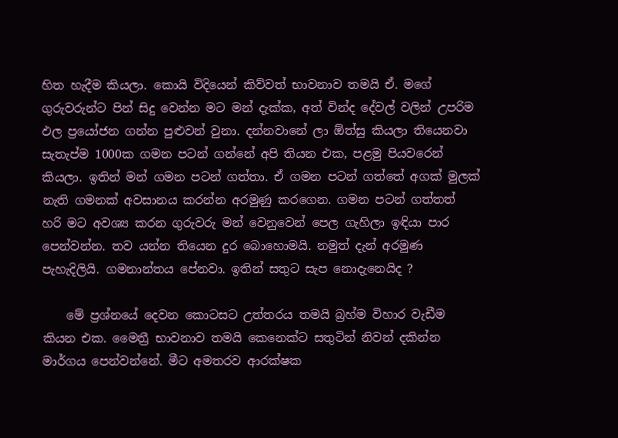හිත හැදීම කියලා. කොයි විදියෙන් කිව්වත් භාවනාව තමයි ඒ. මගේ ගුරුවරුන්ට පින් සිදු වෙන්න මට මන් දැක්ක, අත් වින්ද දේවල් වලින් උපරිම ඵල ප්‍රයෝජන ගන්න පුළුවන් වුනා. දන්නවානේ ලා ඕත්සු කියලා තියෙනවා සැතැප්ම 1000ක ගමන පටන් ගන්නේ අපි තියන එක, පළමු පියවරෙන් කියලා. ඉතින් මන් ගමන පටන් ගත්තා. ඒ ගමන පටන් ගත්තේ අගක් මුලක් නැති ගමනක් අවසානය කරන්න අරමුණු කරගෙන. ගමන පටන් ගත්තත් හරි මට අවශ්‍ය කරන ගුරුවරු මන් වෙනුවෙන් පෙල ගැහිලා ඉඳියා පාර පෙන්වන්න. තව යන්න තියෙන දුර බොහොමයි. නමුත් දැන් අරමුණ පැහැදිලියි. ගමනාන්තය පේනවා. ඉතින් සතුට සැප නොදැනෙයිද ?

    මේ ප්‍රශ්නයේ දෙවන කොටසට උත්තරය තමයි බ්‍රහ්ම විහාර වැඩීම කියන එක. මෛත්‍රී භාවනාව තමයි කෙනෙක්ට සතුටින් නිවන් දකින්න මාර්ගය පෙන්වන්නේ. මීට අමතරව ආරක්ෂක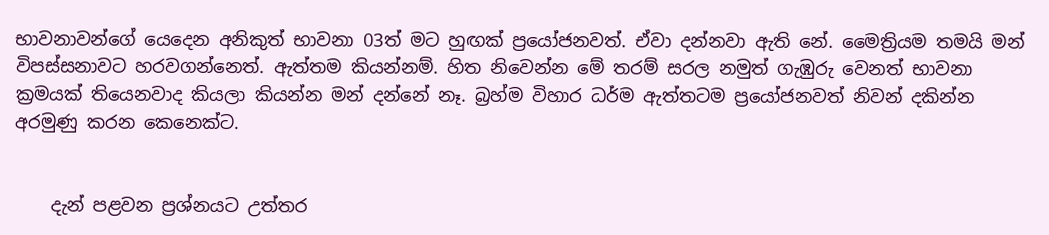භාවනාවන්ගේ යෙදෙන අනිකුත් භාවනා 03ත් මට හුඟක් ප්‍රයෝජනවත්. ඒවා දන්නවා ඇති නේ. මෛත්‍රියම තමයි මන් විපස්සනාවට හරවගන්නෙත්. ඇත්තම කියන්නම්. හිත නිවෙන්න මේ තරම් සරල නමුත් ගැඹුරු වෙනත් භාවනා ක්‍රමයක් තියෙනවාද කියලා කියන්න මන් දන්නේ නෑ. බ්‍රහ්ම විහාර ධර්ම ඇත්තටම ප්‍රයෝජනවත් නිවන් දකින්න අරමුණු කරන කෙනෙක්ට.


    දැන් පළවන ප්‍රශ්නයට උත්තර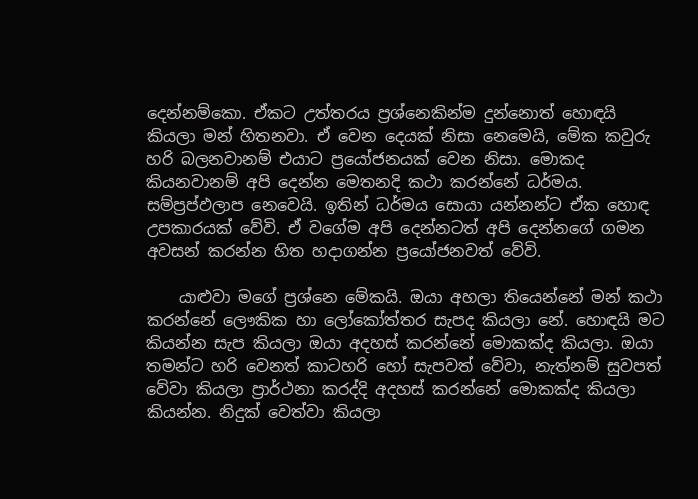දෙන්නම්කො. ඒකට උත්තරය ප්‍රශ්නෙකින්ම දුන්නොත් හොඳයි කියලා මන් හිතනවා. ඒ වෙන දෙයක් නිසා නෙමෙයි, මේක කවුරු හරි බලනවානම් එයාට ප්‍රයෝජනයක් වෙන නිසා. මොකද කියනවානම් අපි දෙන්න මෙතනදි කථා කරන්නේ ධර්මය. සම්ප්‍රප්ඵලාප නෙවෙයි. ඉතින් ධර්මය සොයා යන්නන්ට ඒක හොඳ උපකාරයක් වේවි. ඒ වගේම අපි දෙන්නටත් අපි දෙන්නගේ ගමන අවසන් කරන්න හිත හදාගන්න ප්‍රයෝජනවත් වේවි.

    යාළුවා මගේ ප්‍රශ්නෙ මේකයි. ඔයා අහලා තියෙන්නේ මන් කථා කරන්නේ ලෞකික හා ලෝකෝත්තර සැපද කියලා නේ. හොඳයි මට කියන්න සැප කියලා ඔයා අදහස් කරන්නේ මොකක්ද කියලා. ඔයා තමන්ට හරි වෙනත් කාටහරි හෝ සැපවත් වේවා, නැත්නම් සුවපත් වේවා කියලා ප්‍රාර්ථනා කරද්දි අදහස් කරන්නේ මොකක්ද කියලා කියන්න. නිදුක් වෙත්වා කියලා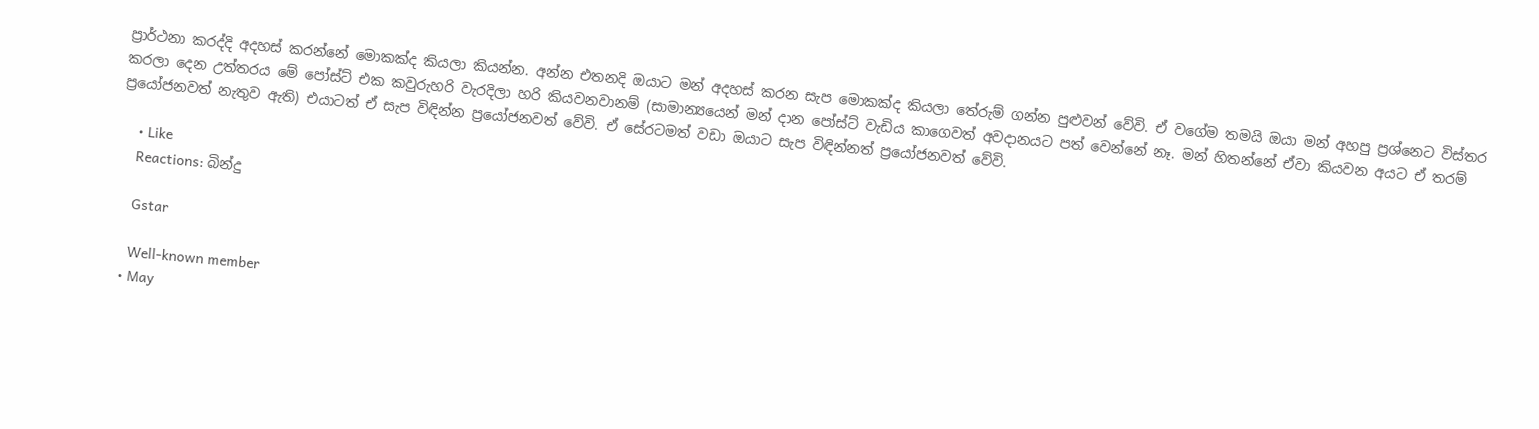ප්‍රාර්ථනා කරද්දි අදහස් කරන්නේ මොකක්ද කියලා කියන්න. අන්න එතනදි ඔයාට මන් අදහස් කරන සැප මොකක්ද කියලා තේරුම් ගන්න පුළුවන් වේවි. ඒ වගේම තමයි ඔයා මන් අහපු ප්‍රශ්නෙට විස්තර කරලා දෙන උත්තරය මේ පෝස්ට් එක කවුරුහරි වැරදිලා හරි කියවනවානම් (සාමාන්‍යයෙන් මන් දාන පෝස්ට් වැඩිය කාගෙවත් අවදානයට පත් වෙන්නේ නෑ. මන් හිතන්නේ ඒවා කියවන අයට ඒ තරම් ප්‍රයෝජනවත් නැතුව ඇති) එයාටත් ඒ සැප විඳින්න ප්‍රයෝජනවත් වේවි. ඒ සේරටමත් වඩා ඔයාට සැප විඳින්නත් ප්‍රයෝජනවත් වේවි.

    • Like
    Reactions: බින්දු

    Gstar

    Well-known member
  • May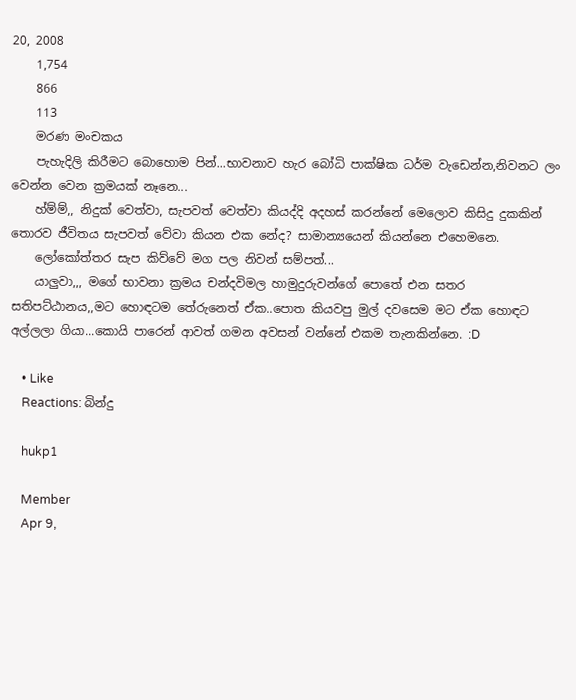20, 2008
    1,754
    866
    113
    මරණ මංචකය
    පැහැදිලි කිරීමට බොහොම පින්...භාවනාව හැර බෝධි පාක්ෂික ධර්ම වැඩෙන්න,නිවනට ලං වෙන්න වෙන ක්‍රමයක් නෑනෙ...
    හ්ම්ම්,, නිදුක් වෙත්වා, සැපවත් වෙත්වා කියද්දි අදහස් කරන්නේ මෙලොව කිසිදු දුකකින් තොරව ජීවිතය සැපවත් වේවා කියන එක නේද? සාමාන්‍යයෙන් කියන්නෙ එහෙමනෙ.
    ලෝකෝත්තර සැප කිව්වේ මග පල නිවන් සම්පත්...
    යාලුවා,,, මගේ භාවනා ක්‍රමය චන්දවිමල හාමුදුරුවන්ගේ පොතේ එන සතර සතිපට්ඨානය,,මට හොඳටම තේරුනෙත් ඒක..පොත කියවපු මුල් දවසෙම මට ඒක හොඳට අල්ලලා ගියා...කොයි පාරෙන් ආවත් ගමන අවසන් වන්නේ එකම තැනකින්නෙ. :D

    • Like
    Reactions: බින්දු

    hukp1

    Member
    Apr 9,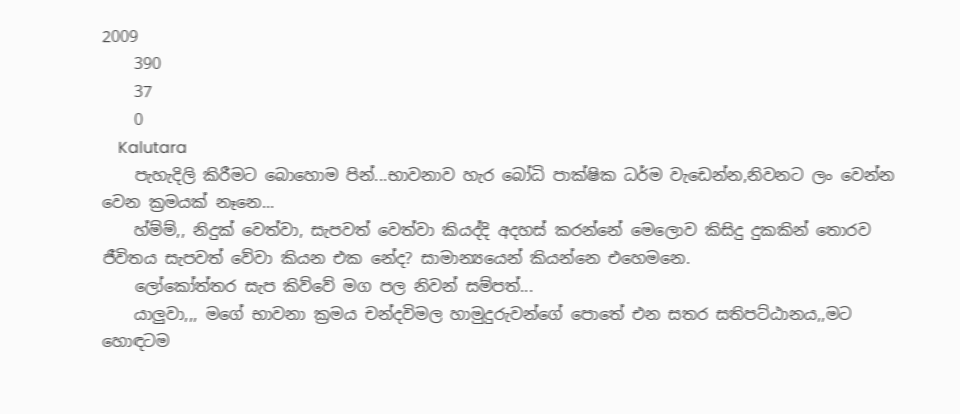2009
    390
    37
    0
    Kalutara
    පැහැදිලි කිරීමට බොහොම පින්...භාවනාව හැර බෝධි පාක්ෂික ධර්ම වැඩෙන්න,නිවනට ලං වෙන්න වෙන ක්‍රමයක් නෑනෙ...
    හ්ම්ම්,, නිදුක් වෙත්වා, සැපවත් වෙත්වා කියද්දි අදහස් කරන්නේ මෙලොව කිසිදු දුකකින් තොරව ජීවිතය සැපවත් වේවා කියන එක නේද? සාමාන්‍යයෙන් කියන්නෙ එහෙමනෙ.
    ලෝකෝත්තර සැප කිව්වේ මග පල නිවන් සම්පත්...
    යාලුවා,,, මගේ භාවනා ක්‍රමය චන්දවිමල හාමුදුරුවන්ගේ පොතේ එන සතර සතිපට්ඨානය,,මට හොඳටම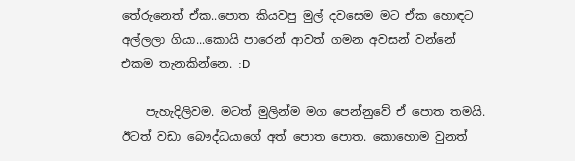තේරුනෙත් ඒක..පොත කියවපු මුල් දවසෙම මට ඒක හොඳට අල්ලලා ගියා...කොයි පාරෙන් ආවත් ගමන අවසන් වන්නේ එකම තැනකින්නෙ. :D

    පැහැදිලිවම. මටත් මුලින්ම මග පෙන්නුවේ ඒ පොත තමයි. ඊටත් වඩා බෞද්ධයාගේ අත් පොත පොත. කොහොම වුනත්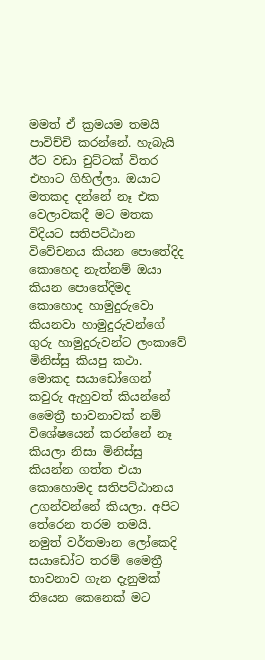මමත් ඒ ක්‍රමයම තමයි පාවිච්චි කරන්නේ. හැබැයි ඊට වඩා චුට්ටක් විතර එහාට ගිහිල්ලා. ඔයාට මතකද දන්නේ නෑ එක වෙලාවකදී මට මතක විදියට සතිපට්ඨාන විවේචනය කියන පොතේදිද කොහෙද නැත්නම් ඔයා කියන පොතේදිමද කොහොද හාමුදුරුවො කියනවා හාමුදුරුවන්ගේ ගුරු හාමුදුරුවන්ට ලංකාවේ මිනිස්සු කියපු කථා. මොකද සයාඩෝගෙන් කවුරු ඇහුවත් කියන්නේ මෛත්‍රී භාවනාවක් නම් විශේෂයෙන් කරන්නේ නෑ කියලා නිසා මිනිස්සු කියන්න ගත්ත එයා කොහොමද සතිපට්ඨානය උගන්වන්නේ කියලා. අපිට තේරෙන තරම තමයි. නමුත් වර්තමාන ලෝකෙදි සයාඩෝට තරම් මෛත්‍රී භාවනාව ගැන දැනුමක් තියෙන කෙනෙක් ම‍ට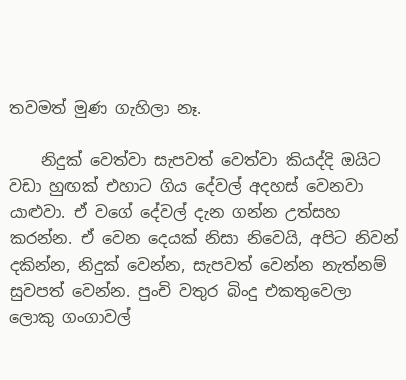තවමත් මුණ ගැහිලා නෑ.

    නිදුක් වෙත්වා සැපවත් වෙත්වා කියද්දි ඔයිට‍ වඩා හුඟක් එහාට ගිය දේවල් අදහස් වෙනවා යාළුවා. ඒ වගේ දේවල් දැන ගන්න උත්සහ කරන්න. ඒ වෙන දෙයක් නිසා නිවෙයි, අපිට නිවන් දකින්න, නිදුක් වෙන්න, සැපවත් වෙන්න නැත්නම් සුවපත් වෙන්න. පුංචි වතුර බිංදු එකතුවෙලා ලොකු ගංගාවල්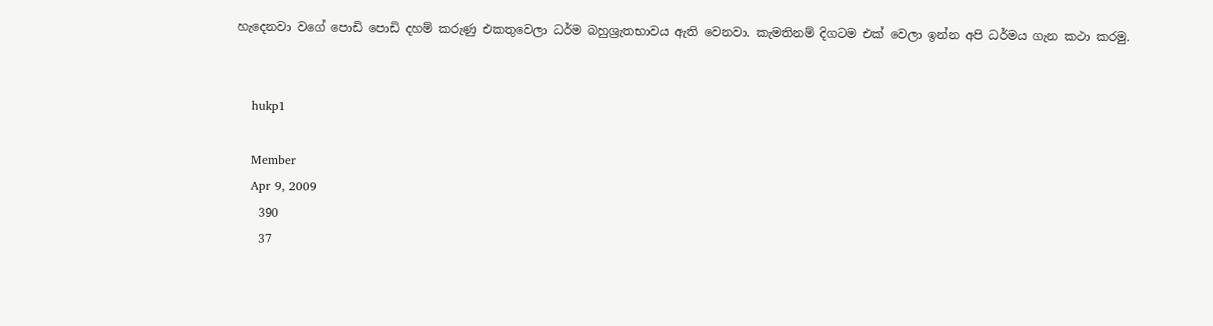හැදෙනවා ‍වගේ පොඩි පොඩි දහම් කරුණු එකතුවෙලා ධර්ම බහුශ්‍රැතභාවය ඇති වෙනවා. කැමතිනම් දිගටම එක් වෙලා ඉන්න අපි ධර්මය ගැන කථා කරමු.


    hukp1

    Member
    Apr 9, 2009
    390
    37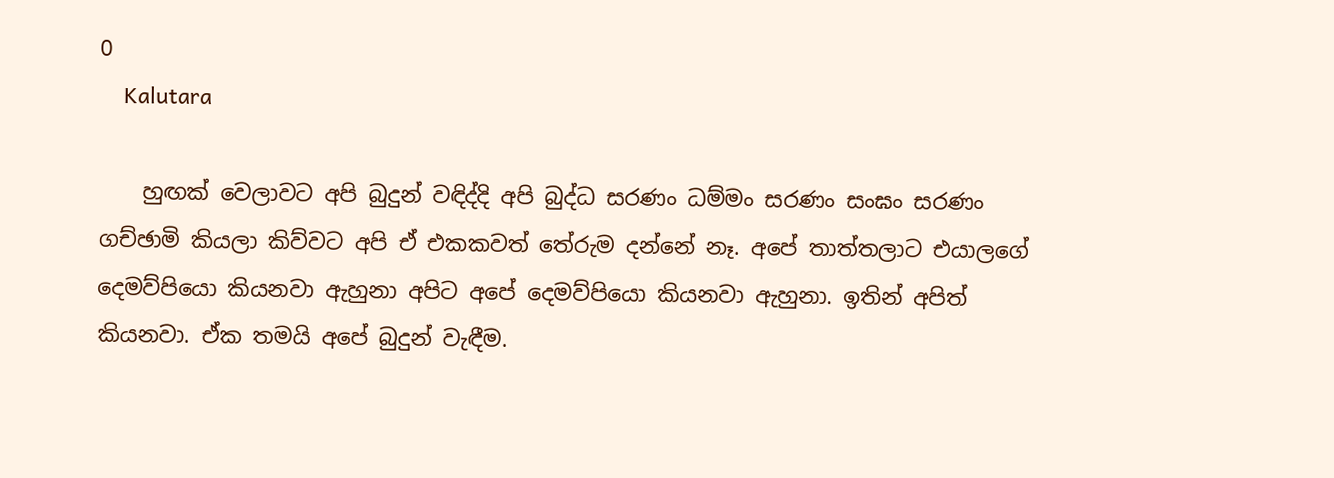0
    Kalutara

    හුඟක් වෙලාවට අපි බුදුන් වඳිද්දි අපි බුද්ධ සරණං ධම්මං සරණං සංඝං සරණං ගච්ඡාමි කියලා කිව්වට අපි ඒ එකකවත් තේරුම දන්නේ නෑ. අපේ තාත්තලාට එයාලගේ දෙමව්පියො කියනවා ඇහුනා අපිට අපේ දෙමව්පියො කියනවා ඇහුනා. ඉතින් අපිත් කියනවා. ඒක තමයි අපේ බුදුන් වැඳීම.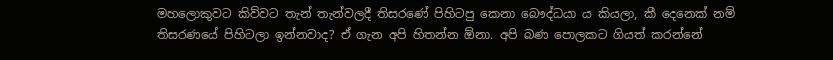මහලොකුවට කිව්වට තැන් තැන්වලදී තිසරණේ පිහිටපු කෙනා බෞද්ධයා ය කියලා, කී දෙනෙක් නම් තිසරණයේ පිහිටලා ඉන්නවාද? ඒ ගැන අපි හිතන්න ඕනා. අපි බණ පොලකට ගියත් කරන්නේ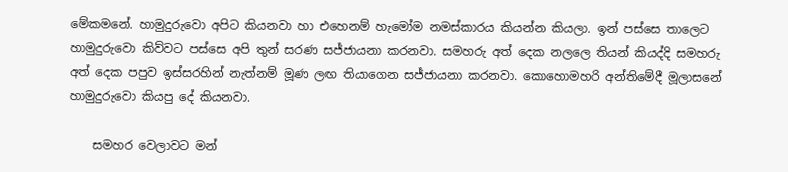මේකමනේ. හාමුදුරුවො අපිට කියනවා හා එහෙනම් හැමෝම නමස්කාරය කියන්න කියලා. ඉන් පස්සෙ තාලෙට හාමුදුරුවො කිව්වට පස්සෙ අපි තුන් සරණ සජ්ජායනා කරනවා. සමහරු අත් දෙක නලලෙ තියන් කියද්දි සමහරු අත් දෙක පපුව ඉස්සරහින් නැත්නම් මූණ ලඟ තියාගෙන සජ්ජායනා කරනවා. කොහොමහරි අන්තිමේදී මූලා‍සනේ හාමුදුරුවො කියපු දේ කියනවා.

    සමහර වෙලාවට මන්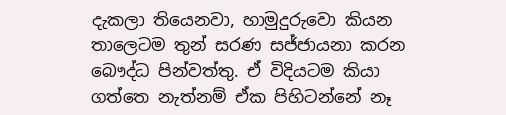දැකලා තියෙනවා, හාමුදුරුවො කියන තාලෙටම තුන් සරණ සජ්ජායනා කරන බෞද්ධ පින්වත්තු. ඒ විදියටම කියා ගත්තෙ නැත්නම් ඒක පිහිටන්නේ නෑ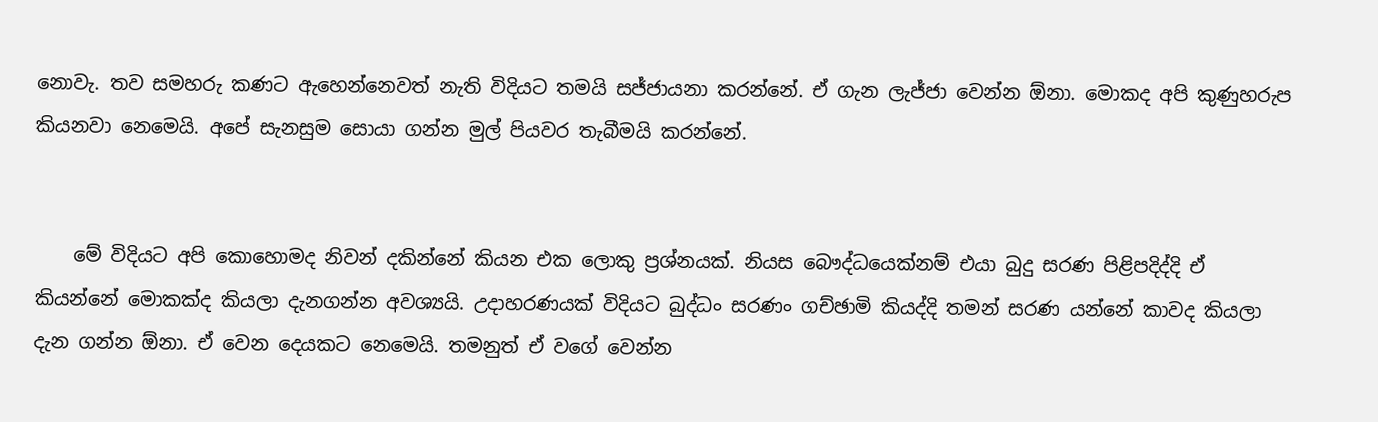නොවැ. තව සමහරු කණට ඇහෙන්නෙවත් නැති විදියට තමයි සජ්ජායනා කරන්නේ. ඒ ගැන ලැජ්ජා වෙන්න ඕනා. මොකද අපි කුණුහරුප කියනවා නෙමෙයි. අපේ සැනසුම සොයා ගන්න මුල් පියවර තැබීමයි කරන්නේ.


    මේ විදියට අපි කොහොමද නිවන් දකින්නේ කියන එක ලොකු ප්‍රශ්නයක්. නියස බෞද්ධයෙක්නම් එයා බුදු සරණ පිළිපදිද්දි ඒ කියන්නේ මොකක්ද කියලා දැනගන්න අවශ්‍යයි. උදාහරණයක් විදියට බුද්ධං සරණං ගච්ඡාමි කියද්දි තමන් සරණ යන්නේ කාවද කියලා දැන ගන්න ඕනා. ඒ වෙන දෙයකට නෙමෙයි. තමනුත් ඒ වගේ වෙන්න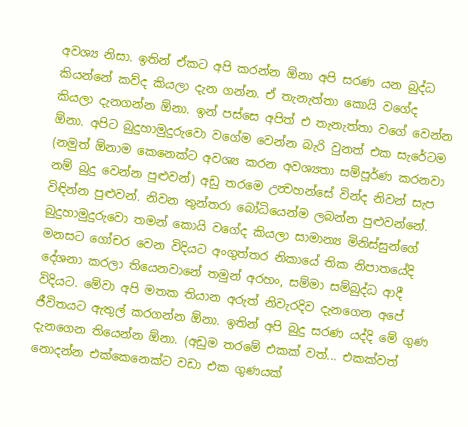අවශ්‍ය නිසා. ඉතින් ඒකට අපි කරන්න ඕනා අපි සරණ යන බුද්ධ කියන්නේ කව්ද කියලා දැන ගන්න. ඒ තැනැත්තා කොයි වගේද කියලා දැනගන්න ඕනා. ඉන් පස්සෙ අපිත් එ තැනැත්තා වගේ වෙන්න ඕනා. අපිට බුදුහාමුදුරුවො වගේම වෙන්න බැරි වුනත් එක සැරේටම (නමුත් ඕනාම කෙනෙක්ට අවශ්‍ය කරන අවශ්‍යතා සම්පූර්ණ කරනවා නම් බුදු වෙන්න පුළුවන්) අඩු තරමෙ උන්‍වහන්සේ වින්ද නිවන් සැප විඳින්න පුළුවන්. නිවන තුන්තරා බෝධියෙන්ම ලබන්න පුළුවන්නේ. බුදුහාමුදුරුවො තමන් කොයි ව‍ගේද කියලා සාමාන්‍ය මිනිස්සුන්ගේ මනසට ගෝචර වෙන විදියට අංගුත්තර නිකායේ තික නිපාතයේදි දේශනා කරලා තියෙනවානේ තමුන් අරහං, සම්මා සම්බුද්ධ ආදී විදියට. මේවා අපි මතක තියාන අරුත් නිවැරදිව දැනගෙන අපේ ජීවිතයට ඇතුල් කරගන්න ඕනා. ඉතින් අපි බුදු සරණ යද්දි මේ ගුණ දැනගෙන තියෙන්න ඕනා. (අඩුම තරමේ එකක් වත්... එකක්වත් නොදන්න එක්කෙනෙක්ට වඩා එක ගුණයක්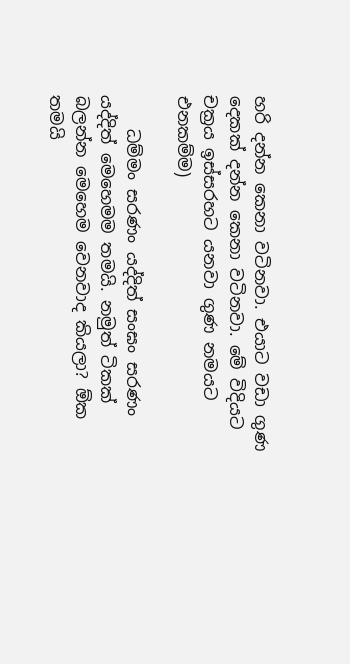හරි දන්න කෙනා වටිනවා. එයාට වඩා ගුණ දෙකක් දන්න කෙනා වටිනවා. මේ විදියට චක්‍රය ඉස්සරහට යනවා ගුණ නමයට එනකම්ම)

    ධම්මං සරණං යද්දිත් සංඝං සරණං යද්දිත් මෙහෙමම තමයි. නමුත් ටිකක් බලන්න මෙහෙම වෙනවාද කියලා? ඕක තමයි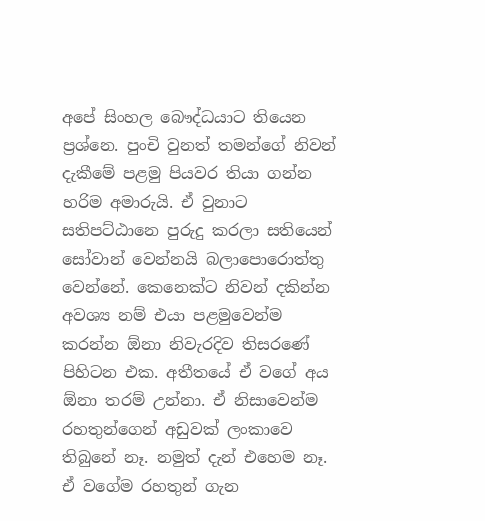අපේ සිංහල බෞද්ධයාට තියෙන ප්‍රශ්නෙ. පුංචි වුනත් තමන්ගේ නිවන් දැකීමේ පළමු පියවර තියා ගන්න හරිම අමාරුයි. ඒ වුනා‍ට සතිපට්ඨානෙ පුරුදු කරලා සතියෙන් සෝවාන් වෙන්නයි බලාපොරොත්තු වෙන්නේ. කෙනෙක්ට නිවන් දකින්න අවශ්‍ය නම් එයා පළමුවෙන්ම කරන්න ඕනා නිවැරදිව තිසරණේ පිහිටන එක. අතීතයේ ඒ වගේ අය ඕනා තරම් උන්නා. ඒ නිසාවෙන්ම රහතුන්ගෙන් අඩුවක් ලංකාවෙ තිබුනේ නෑ. නමුත් දැන් එහෙම නෑ. ඒ වගේම රහතුන් ගැන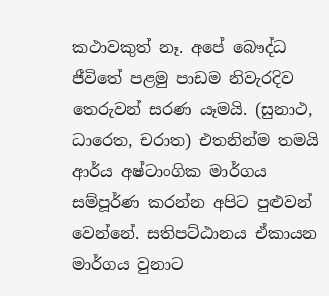කථාවකුත් නෑ. අපේ බෞද්ධ ජීවිතේ පළමු පාඩම නිවැරදිව තෙරුවන් සරණ යෑමයි. (සුනාථ, ධාරෙත, චරාත) එතනින්ම තමයි ආර්ය අෂ්ටාංගික මාර්ගය සම්පූර්ණ කරන්න අපිට පුළුවන් වෙන්නේ. සතිපට්ඨානය ඒකායන මාර්ගය වුනාට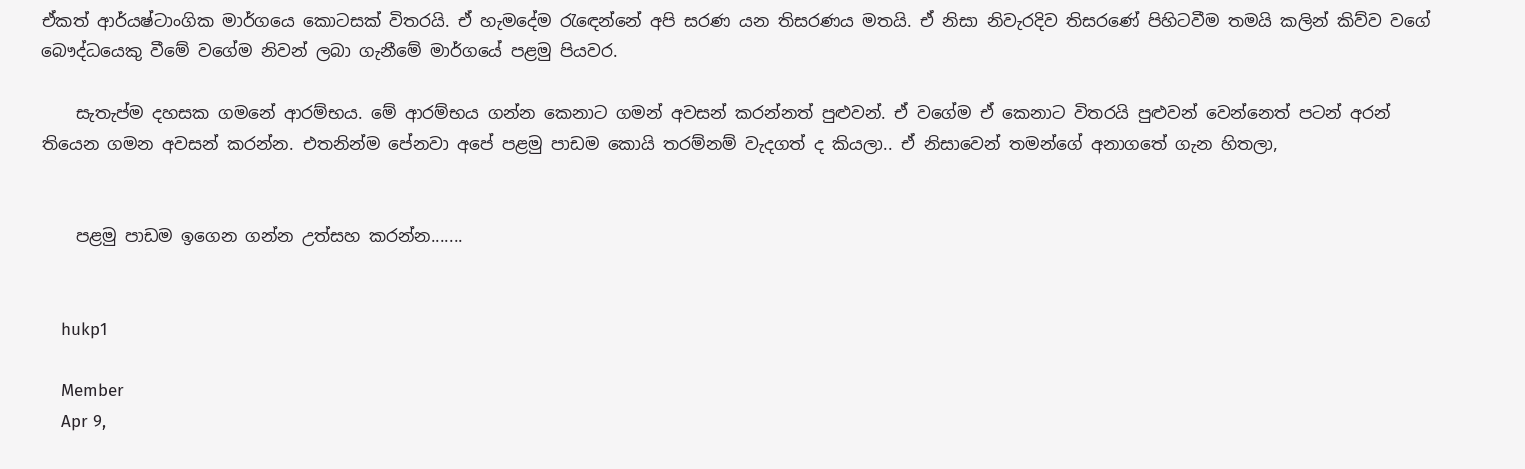ඒකත් ආර්යෂ්ටාංගික මාර්ගයෙ කොටසක් විතරයි. ඒ හැමදේම රැ‍ඳෙන්නේ අපි සරණ යන තිසරණය මතයි. ඒ නිසා නිවැරදිව තිසරණේ පිහිටවීම තමයි කලින් කිව්ව වගේ බෞද්ධයෙකු වීමේ වගේම නිවන් ලබා ගැනීමේ මාර්ගයේ පළමු පියවර.

    සැතැප්ම දහසක ගමනේ ආරම්භය. මේ ආරම්භය ගන්න කෙනාට ගමන් අවසන් කරන්නත් පුළුවන්. ඒ වගේම ඒ කෙනාට විතරයි පුළුවන් වෙන්නෙත් පටන් අරන් තියෙන ගමන අවසන් කරන්න. එතනින්ම පේනවා අපේ පළමු පාඩම කොයි තරම්නම් වැදගත් ද කියලා.. ඒ නිසාවෙන් තමන්ගේ අනාගතේ ගැන හිතලා,


    පළමු පාඩම ඉගෙන ගන්න උත්සහ කරන්න.......


    hukp1

    Member
    Apr 9,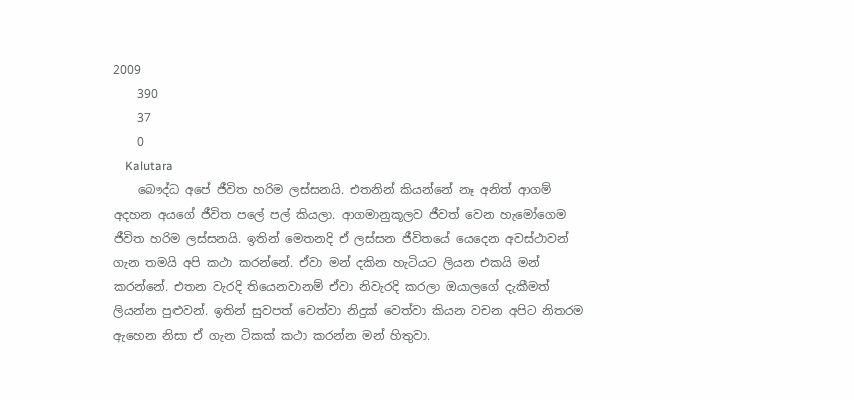2009
    390
    37
    0
    Kalutara
    බෞද්ධ අපේ ජීවිත හරිම ලස්සනයි. එතනින් කියන්නේ නෑ අනිත් ආගම් අදහන අයගේ ජීවිත පලේ ‍පල් කියලා. ආගමානුකූලව ජීවත් වෙන හැමෝගෙම ජීවිත හරිම ලස්සනයි. ඉතින් මෙතනදි ඒ ලස්සන ජීවිතයේ යෙදෙන අවස්ථාවන් ගැන තමයි අපි කථා කරන්නේ. ඒවා මන් දකින හැටියට ලියන එකයි මන් කරන්නේ. එතන වැරදි තියෙනවානම් ඒවා නිවැරදි කරලා ඔයාලගේ දැකීමත් ලියන්න පුළුවන්. ඉතින් සුවපත් වෙත්වා නිදුක් වෙත්වා කියන වචන අපිට නිතරම ඇහෙන නිසා ඒ ගැන ටිකක් කථා කරන්න මන් හිතුවා.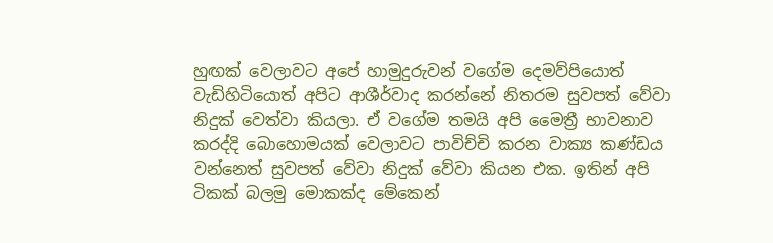හුඟක් වෙලාවට අපේ හාමුදුරුවන් වගේම දෙමව්පියොත් වැඩිහිටියොත් අපිට ආශීර්වාද කරන්නේ නිතරම සුවපත් වේවා නිදුක් වෙත්වා කියලා. ඒ වගේම තමයි අපි මෛත්‍රී භාවනාව කරද්දි බොහොමයක් වෙලාවට පාවිච්චි කරන වාක්‍ය කණ්ඩය වන්නෙත් සුවපත් වේවා නිදුක් වේවා කියන එක. ඉතින් අපි ටිකක් බලමු මොකක්ද මේකෙන්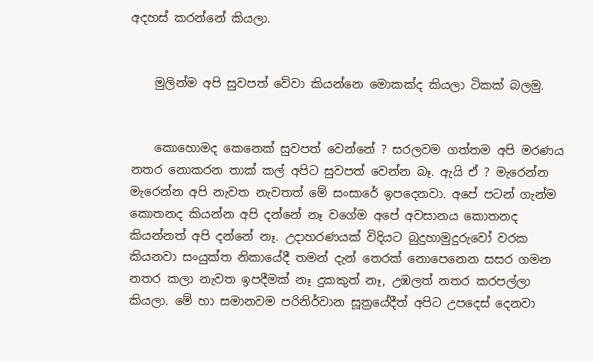අදහස් කරන්නේ කියලා.


    මුලින්ම අපි සුවපත් වේවා කියන්නෙ ‍මොකක්ද කියලා ටිකක් බලමු.


    කොහොමද කෙනෙක් සුවපත් වෙන්නේ ? සරලවම ගත්තම අපි මරණය නතර නොකරන තාක් කල් අපිට සුවපත් වෙන්න බෑ. ඇයි ඒ ? මැරෙන්න මැරෙන්න අපි නැවත නැවතත් මේ සංසාරේ ඉපදෙනවා. අපේ පටන් ගැන්ම කොතනද කියන්න අපි දන්නේ නෑ වගේම අපේ අවසානය කොතනද කියන්නත් අපි දන්නේ නෑ. උදාහරණයක් විදියට බුදුහාමුදුරුවෝ ‍වරක කියනවා සංයුක්ත නිකායේදී තමන් දැන් තෙරක් නොපෙනෙන සසර ගමන නතර කලා නැවත ඉපදීමක් නෑ දුකකුත් නෑ, උඹලත් නතර කරපල්ලා කියලා. මේ හා සමානවම පරිනිර්වාන සූත්‍ර‍යේදීත් අපිට උපදෙස් දෙනවා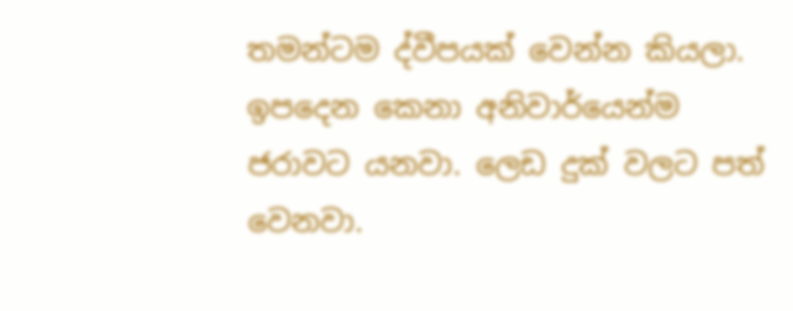තමන්ටම ද්වීපයක් වෙන්න කියලා. ඉපදෙන කෙනා අනිවාර්යෙන්ම ජරාවට යනවා. ලෙඩ දුක් වලට පත් වෙනවා.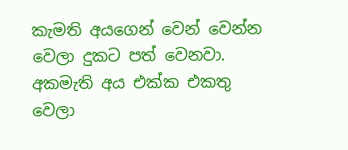කැමති අයගෙන් වෙන් වෙන්න වෙලා දුකට පත් වෙනවා. අකමැති අය එක්ක එකතු වෙලා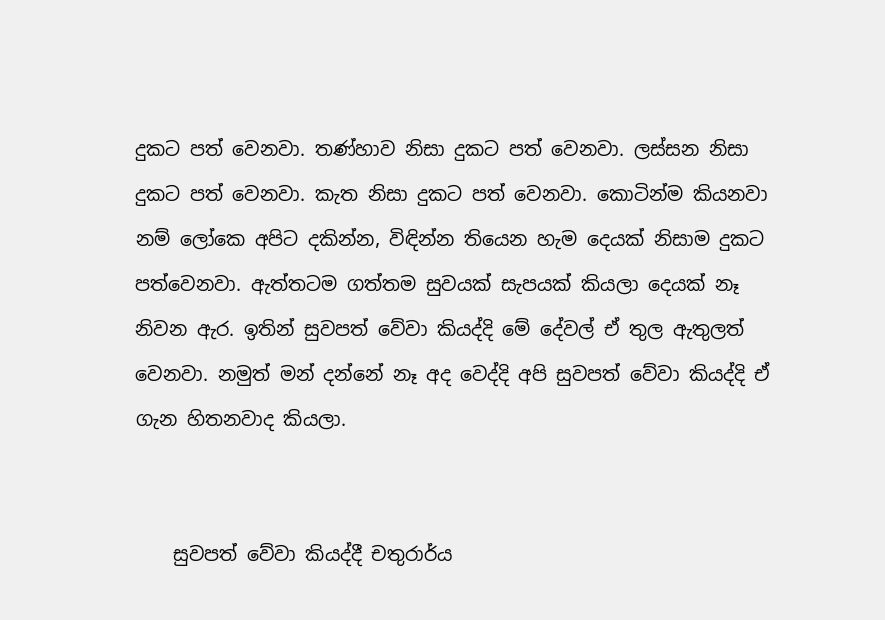දුකට පත් වෙනවා. තණ්හාව නිසා දුකට පත් වෙනවා. ලස්සන නිසා දුකට පත් වෙනවා. කැත නිසා දුකට පත් වෙනවා. කොටින්ම කියනවා නම් ලෝකෙ අපිට දකින්න, විඳින්න තියෙන හැම දෙයක් නිසාම දුකට පත්වෙනවා. ඇත්තටම ගත්තම සුවයක් සැපයක් කියලා දෙයක් නෑ නිවන ඇර. ඉතින් ‍සුවපත් වේවා කියද්දි මේ දේවල් ඒ තුල ඇතුලත් වෙනවා. නමුත් මන් දන්නේ නෑ අද වෙද්දි අපි සුවපත් වේවා කියද්දි ඒ ගැන හිතනවාද කියලා.


    සුවපත් වේවා කියද්දී චතුරාර්ය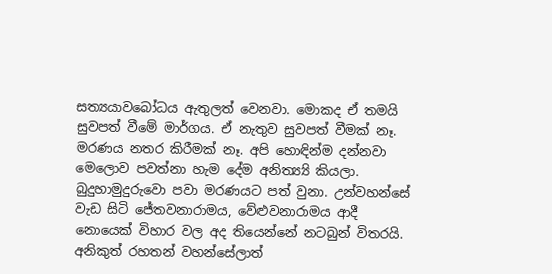සත්‍යයාවබෝධය ඇතුලත් වෙනවා. මොකද ඒ තමයි සුවපත් වීමේ මාර්ගය. ඒ නැතුව සුවපත් වීමක් නෑ. මරණය නතර කිරීමක් නෑ. අපි හොඳින්ම දන්නවා මෙලොව පවත්නා හැම දේම අනිත්‍ය්‍යි කියලා. බුදුහාමුදුරුවො පවා මරණයට පත් වුනා. උන්වහන්සේ වැඩ සිටි ජේතවනාරාමය, වේළුවනාරාමය ආදී නොයෙක් විහාර වල අද තියෙන්නේ නටබුන් විතරයි. අනිකුත් රහතන් වහ‍න්සේලාත්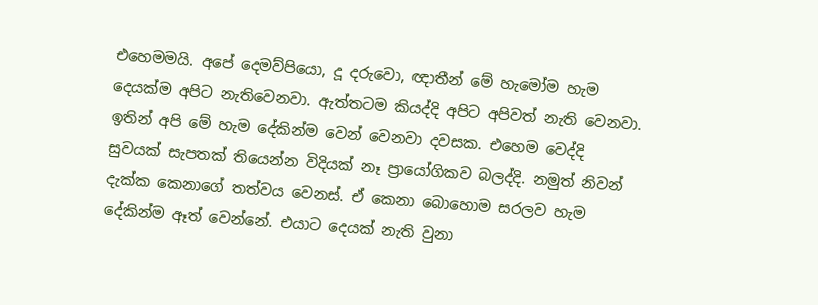එහෙමමයි. අපේ දෙමව්පියො, දූ දරුවො, ඥාතීන් මේ හැමෝම හැම දෙයක්ම අපිට නැතිවෙනවා. ඇත්තටම කියද්දි අපිට අපිවත් නැති වෙනවා. ඉතින් අපි මේ හැම දේකින්ම වෙන් වෙනවා දවසක. එහෙම වෙද්දි සුවයක් සැපතක් තියෙන්න විදියක් නෑ ප්‍රායෝගිකව බලද්දි. නමුත් නිවන් දැක්ක කෙනාගේ තත්වය වෙනස්. ඒ කෙනා බො‍හොම සරලව හැම දේකින්ම ඈත් වෙන්නේ. එයාට දෙයක් නැති වුනා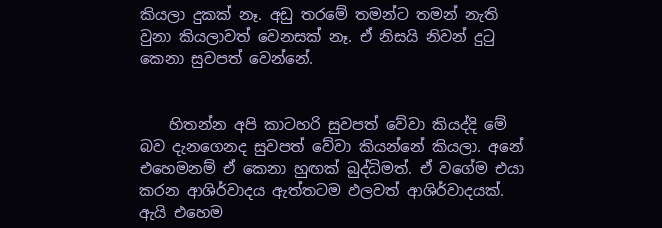කියලා දුකක් නෑ. අඩු තරමේ තමන්ට තමන් නැති වුනා කියලාවත් වෙනසක් නෑ. ඒ නිසයි නිවන් දුටු කෙනා සුවපත් වෙන්නේ.


    හිතන්න අපි කාටහරි සුවපත් වේවා කියද්දි මේ බව දැනගෙනද සුවපත් වේවා කියන්නේ කියලා. අනේ එහෙමනම් ඒ කෙනා හුඟක් බුද්ධිමත්. ඒ වගේම එයා කරන ආශිර්වාදය ඇත්තටම ඵලවත් ආශිර්වාදයක්. ඇයි එහෙම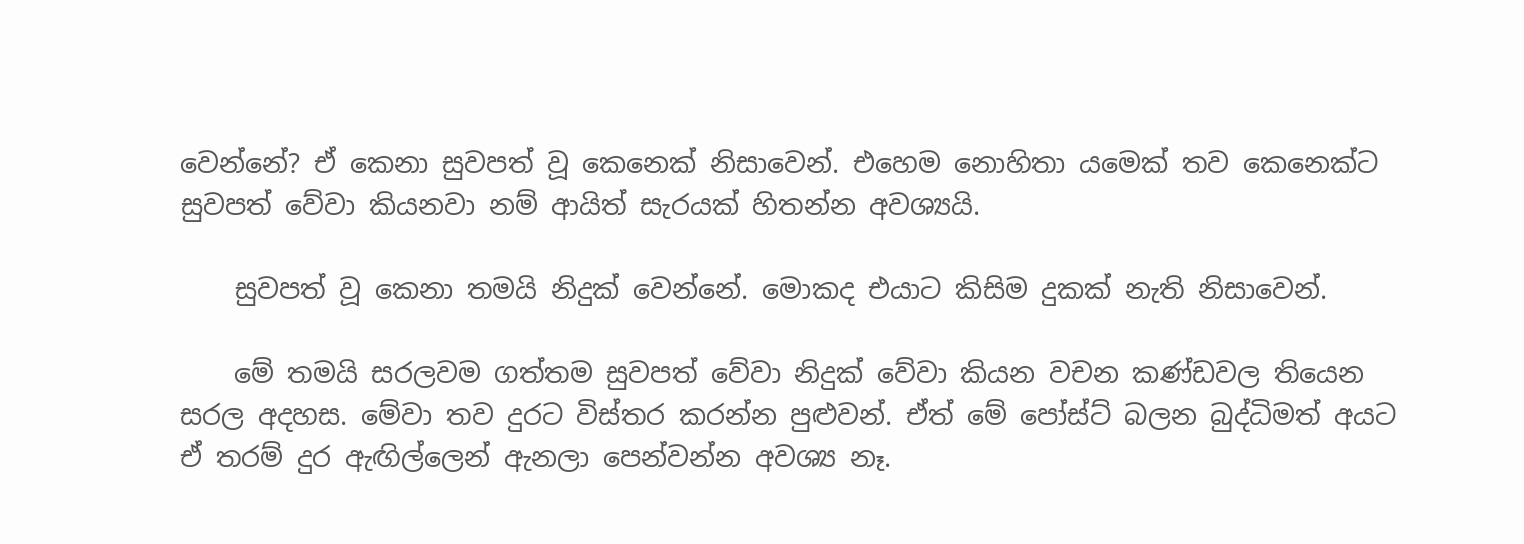වෙන්නේ? ඒ කෙනා සුවපත් වූ කෙනෙක් නිසාවෙන්. එහෙම නොහිතා යමෙක් තව කෙනෙක්ට සුවපත් වේවා කියනවා නම් ආයිත් සැරයක් හිතන්න අවශ්‍යයි.

    සුවපත් වූ කෙනා තමයි නිදුක් වෙන්නේ. මොකද එයාට කිසිම දුකක් නැති නිසාවෙන්.

    මේ තමයි සරලවම ගත්තම සුවපත් වේවා නිදුක් වේවා කියන වචන කණ්ඩවල තියෙන සරල අදහස. මේවා තව දුරට විස්තර කරන්න පුළුවන්. ඒත් මේ පෝස්ට් බලන බුද්ධිමත් අයට ඒ තරම් දුර ඇඟිල්ලෙන් ඇනලා පෙන්වන්න අවශ්‍ය නෑ.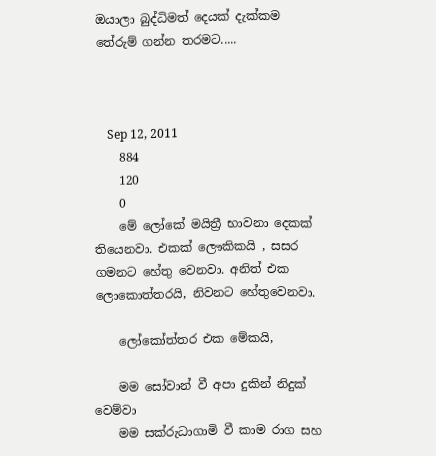ඔයාලා බුද්ධිමත් දෙයක් දැක්කම තේරුම් ගන්න තරමට.....



    Sep 12, 2011
    884
    120
    0
    මේ ලෝකේ මයිත්‍රී භාවනා දෙකක් තියෙනවා. එකක් ලෞකිකයි , සසර ගමනට හේතු වෙනවා. අනිත් එක ලොකොත්තරයි, නිවනට හේතුවෙනවා.

    ලෝකෝත්තර එක මේකයි,

    මම සෝවාන් වී අපා දුකින් නිදුක් වෙම්වා
    මම සක්රුධාගාමි වී කාම රාග සහ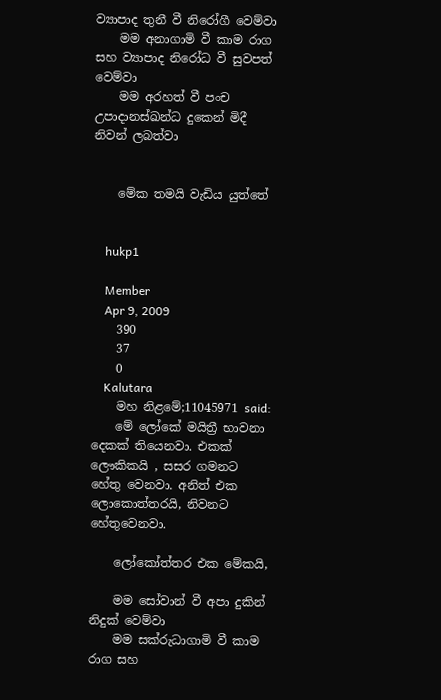ව්‍යාපාද තුනී වී නිරෝගී වෙම්වා
    මම අනාගාමි වී කාම රාග සහ ව්‍යාපාද නිරෝධ වී සුවපත් වෙම්වා
    මම අරහත් වී පංච උපාදානස්ඛන්ධ දුකෙන් මිදී නිවන් ලබත්වා


    මේක තමයි වැඩිය යුත්තේ


    hukp1

    Member
    Apr 9, 2009
    390
    37
    0
    Kalutara
    මහ නිළමේ;11045971 said:
    මේ ලෝකේ මයිත්‍රී භාවනා දෙකක් තියෙනවා. එකක් ලෞකිකයි , සසර ගමනට හේතු වෙනවා. අනිත් එක ලොකොත්තරයි, නිවනට හේතුවෙනවා.

    ලෝකෝත්තර එක මේකයි,

    මම සෝවාන් වී අපා දුකින් නිදුක් වෙම්වා
    මම සක්රුධාගාමි වී කාම රාග සහ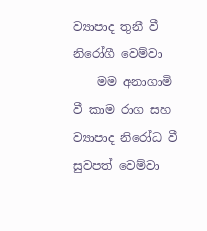ව්‍යාපාද තුනී වී නිරෝගී වෙම්වා
    මම අනාගාමි වී කාම රාග සහ ව්‍යාපාද නිරෝධ වී සුවපත් වෙම්වා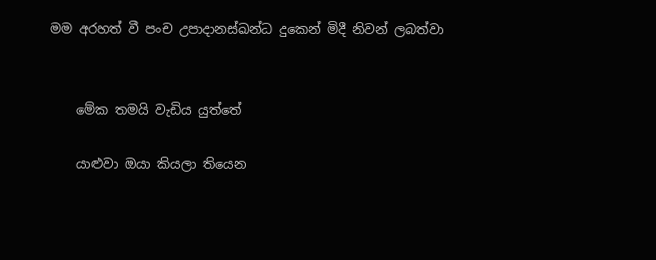මම අරහත් වී පංච උපාදානස්ඛන්ධ දුකෙන් මිදී නිවන් ලබත්වා


    මේක තමයි වැඩිය යුත්තේ

    යාළුවා ඔයා කියලා තියෙන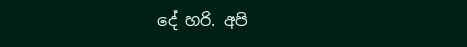දේ හරි. අපි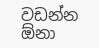වඩන්න ඕනා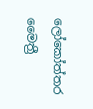ලෝකෝත්තර මෛත්‍රී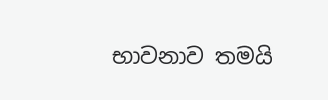භාවනාව තමයි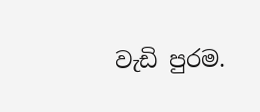වැඩි පුරම.